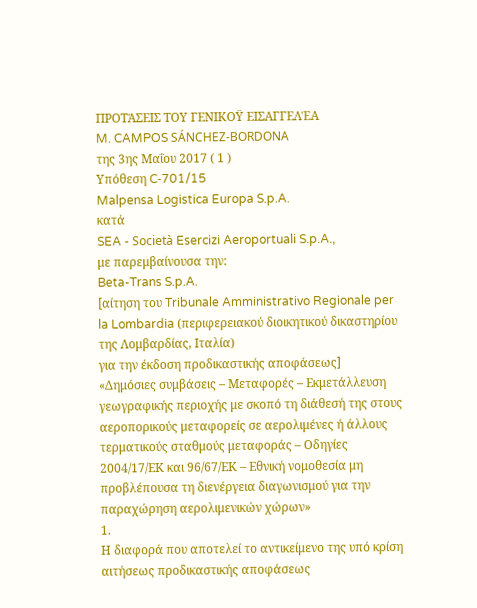ΠΡΟΤΆΣΕΙΣ ΤΟΥ ΓΕΝΙΚΟΫ ΕΙΣΑΓΓΕΛΈΑ
M. CAMPOS SÁNCHEZ‑BORDONA
της 3ης Μαΐου 2017 ( 1 )
Υπόθεση C‑701/15
Malpensa Logistica Europa S.p.A.
κατά
SEA - Società Esercizi Aeroportuali S.p.A.,
με παρεμβαίνουσα την:
Beta-Trans S.p.A.
[αίτηση του Tribunale Amministrativo Regionale per la Lombardia (περιφερειακού διοικητικού δικαστηρίου της Λομβαρδίας, Ιταλία)
για την έκδοση προδικαστικής αποφάσεως]
«Δημόσιες συμβάσεις – Μεταφορές – Εκμετάλλευση γεωγραφικής περιοχής με σκοπό τη διάθεσή της στους αεροπορικούς μεταφορείς σε αερολιμένες ή άλλους τερματικούς σταθμούς μεταφοράς – Οδηγίες 2004/17/ΕΚ και 96/67/ΕΚ – Εθνική νομοθεσία μη προβλέπουσα τη διενέργεια διαγωνισμού για την παραχώρηση αερολιμενικών χώρων»
1.
Η διαφορά που αποτελεί το αντικείμενο της υπό κρίση αιτήσεως προδικαστικής αποφάσεως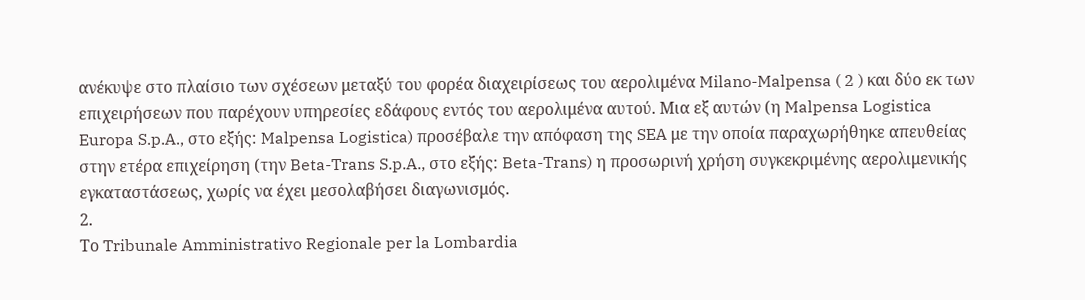ανέκυψε στο πλαίσιο των σχέσεων μεταξύ του φορέα διαχειρίσεως του αερολιμένα Milano-Malpensa ( 2 ) και δύο εκ των επιχειρήσεων που παρέχουν υπηρεσίες εδάφους εντός του αερολιμένα αυτού. Μια εξ αυτών (η Malpensa Logistica Europa S.p.A., στο εξής: Malpensa Logistica) προσέβαλε την απόφαση της SEA με την οποία παραχωρήθηκε απευθείας στην ετέρα επιχείρηση (την Beta-Trans S.p.A., στο εξής: Beta-Trans) η προσωρινή χρήση συγκεκριμένης αερολιμενικής εγκαταστάσεως, χωρίς να έχει μεσολαβήσει διαγωνισμός.
2.
Το Tribunale Amministrativo Regionale per la Lombardia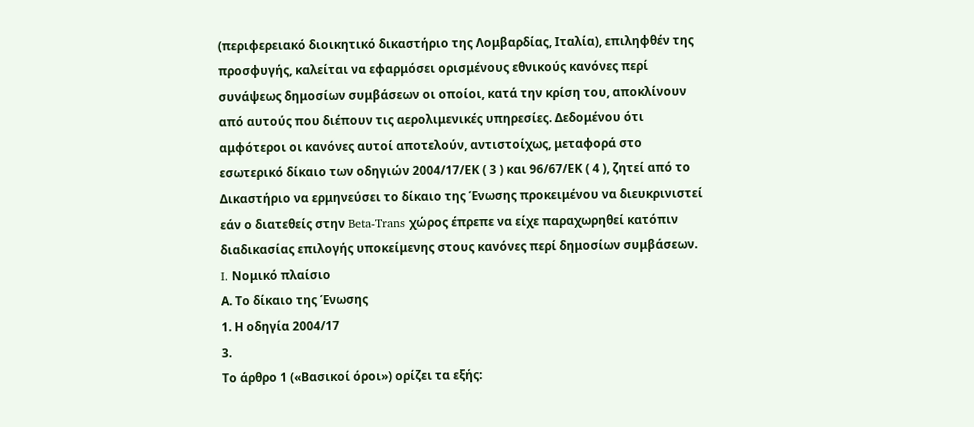(περιφερειακό διοικητικό δικαστήριο της Λομβαρδίας, Ιταλία), επιληφθέν της προσφυγής, καλείται να εφαρμόσει ορισμένους εθνικούς κανόνες περί συνάψεως δημοσίων συμβάσεων οι οποίοι, κατά την κρίση του, αποκλίνουν από αυτούς που διέπουν τις αερολιμενικές υπηρεσίες. Δεδομένου ότι αμφότεροι οι κανόνες αυτοί αποτελούν, αντιστοίχως, μεταφορά στο εσωτερικό δίκαιο των οδηγιών 2004/17/ΕΚ ( 3 ) και 96/67/ΕΚ ( 4 ), ζητεί από το Δικαστήριο να ερμηνεύσει το δίκαιο της Ένωσης προκειμένου να διευκρινιστεί εάν ο διατεθείς στην Beta-Trans χώρος έπρεπε να είχε παραχωρηθεί κατόπιν διαδικασίας επιλογής υποκείμενης στους κανόνες περί δημοσίων συμβάσεων.
I. Νομικό πλαίσιο
Α. Το δίκαιο της Ένωσης
1. Η οδηγία 2004/17
3.
Το άρθρο 1 («Βασικοί όροι») ορίζει τα εξής: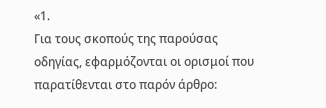«1.
Για τους σκοπούς της παρούσας οδηγίας, εφαρμόζονται οι ορισμοί που παρατίθενται στο παρόν άρθρο: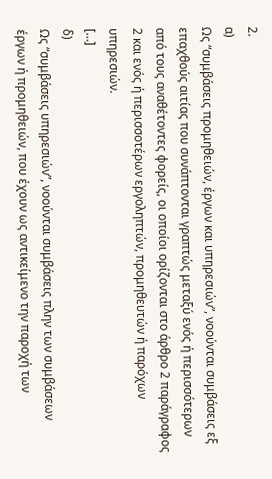2.
α)
Ως “συμβάσεις προμηθειών, έργων και υπηρεσιών”, νοούνται συμβάσεις εξ επαχθούς αιτίας που συνάπτονται γραπτώς μεταξύ ενός ή περισσότερων από τους αναθέτοντες φορείς, οι οποίοι ορίζονται στο άρθρο 2 παράγραφος 2 και ενός ή περισσοτέρων εργοληπτών, προμηθευτών ή παρόχων υπηρεσιών.
[…]
δ)
Ως “συμβάσεις υπηρεσιών”, νοούνται συμβάσεις πλην των συμβάσεων έργων ή προμηθειών, που έχουν ως αντικείμενο την παροχή των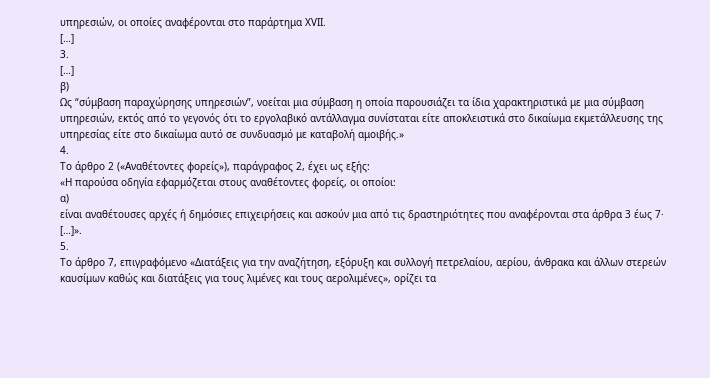υπηρεσιών, οι οποίες αναφέρονται στο παράρτημα XVΙI.
[…]
3.
[…]
β)
Ως “σύμβαση παραχώρησης υπηρεσιών”, νοείται μια σύμβαση η οποία παρουσιάζει τα ίδια χαρακτηριστικά με μια σύμβαση υπηρεσιών, εκτός από το γεγονός ότι το εργολαβικό αντάλλαγμα συνίσταται είτε αποκλειστικά στο δικαίωμα εκμετάλλευσης της υπηρεσίας είτε στο δικαίωμα αυτό σε συνδυασμό με καταβολή αμοιβής.»
4.
Το άρθρο 2 («Αναθέτοντες φορείς»), παράγραφος 2, έχει ως εξής:
«Η παρούσα οδηγία εφαρμόζεται στους αναθέτοντες φορείς, οι οποίοι:
α)
είναι αναθέτουσες αρχές ή δημόσιες επιχειρήσεις και ασκούν μια από τις δραστηριότητες που αναφέρονται στα άρθρα 3 έως 7·
[…]».
5.
Το άρθρο 7, επιγραφόμενο «Διατάξεις για την αναζήτηση, εξόρυξη και συλλογή πετρελαίου, αερίου, άνθρακα και άλλων στερεών καυσίμων καθώς και διατάξεις για τους λιμένες και τους αερολιμένες», ορίζει τα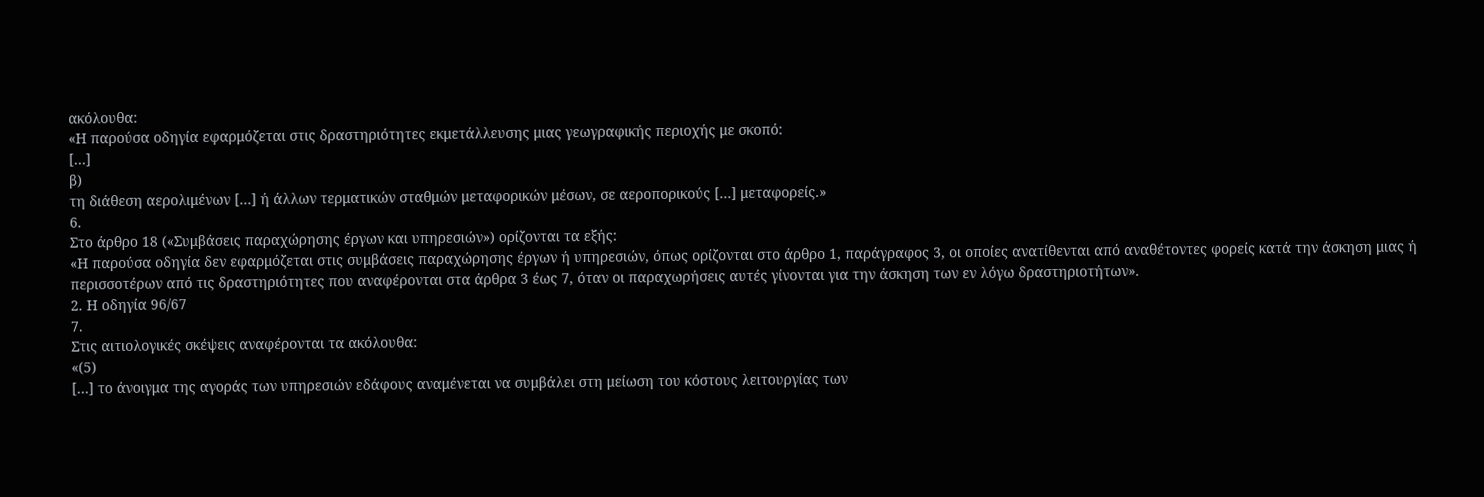ακόλουθα:
«Η παρούσα οδηγία εφαρμόζεται στις δραστηριότητες εκμετάλλευσης μιας γεωγραφικής περιοχής με σκοπό:
[…]
β)
τη διάθεση αερολιμένων […] ή άλλων τερματικών σταθμών μεταφορικών μέσων, σε αεροπορικούς […] μεταφορείς.»
6.
Στο άρθρο 18 («Συμβάσεις παραχώρησης έργων και υπηρεσιών») ορίζονται τα εξής:
«Η παρούσα οδηγία δεν εφαρμόζεται στις συμβάσεις παραχώρησης έργων ή υπηρεσιών, όπως ορίζονται στο άρθρο 1, παράγραφος 3, οι οποίες ανατίθενται από αναθέτοντες φορείς κατά την άσκηση μιας ή περισσοτέρων από τις δραστηριότητες που αναφέρονται στα άρθρα 3 έως 7, όταν οι παραχωρήσεις αυτές γίνονται για την άσκηση των εν λόγω δραστηριοτήτων».
2. Η οδηγία 96/67
7.
Στις αιτιολογικές σκέψεις αναφέρονται τα ακόλουθα:
«(5)
[…] το άνοιγμα της αγοράς των υπηρεσιών εδάφους αναμένεται να συμβάλει στη μείωση του κόστους λειτουργίας των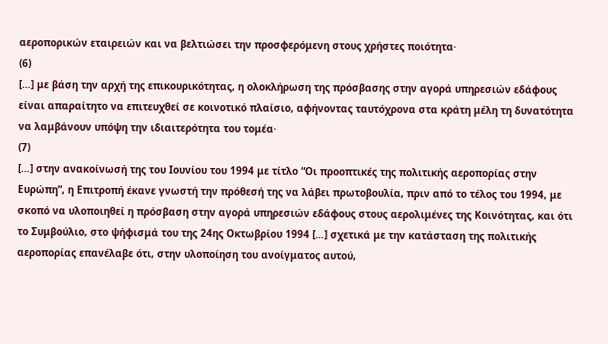αεροπορικών εταιρειών και να βελτιώσει την προσφερόμενη στους χρήστες ποιότητα·
(6)
[…] με βάση την αρχή της επικουρικότητας, η ολοκλήρωση της πρόσβασης στην αγορά υπηρεσιών εδάφους είναι απαραίτητο να επιτευχθεί σε κοινοτικό πλαίσιο, αφήνοντας ταυτόχρονα στα κράτη μέλη τη δυνατότητα να λαμβάνουν υπόψη την ιδιαιτερότητα του τομέα·
(7)
[…] στην ανακοίνωσή της του Ιουνίου του 1994 με τίτλο “Οι προοπτικές της πολιτικής αεροπορίας στην Ευρώπη”, η Επιτροπή έκανε γνωστή την πρόθεσή της να λάβει πρωτοβουλία, πριν από το τέλος του 1994, με σκοπό να υλοποιηθεί η πρόσβαση στην αγορά υπηρεσιών εδάφους στους αερολιμένες της Κοινότητας, και ότι το Συμβούλιο, στο ψήφισμά του της 24ης Οκτωβρίου 1994 […] σχετικά με την κατάσταση της πολιτικής αεροπορίας επανέλαβε ότι, στην υλοποίηση του ανοίγματος αυτού,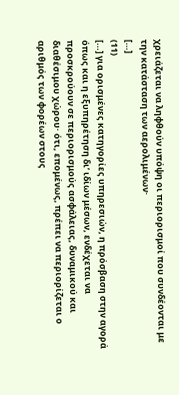χρειάζεται να ληφθούν υπόψη οι περιορισμοί που συνδέονται με την κατάσταση των αερολιμένων·
[…]
(11)
[…] για ορισμένες κατηγορίες υπηρεσιών, η πρόσβαση στην αγορά όπως και η εξυπηρέτηση δι’ ιδίων μέσων, ενδέχεται να προσκρούουν σε περιορισμούς ασφάλειας, δυναμικού και διαθέσιμου χώρου· ότι, επομένως, πρέπει να περιορίζεται ο αριθμός των φορέων στους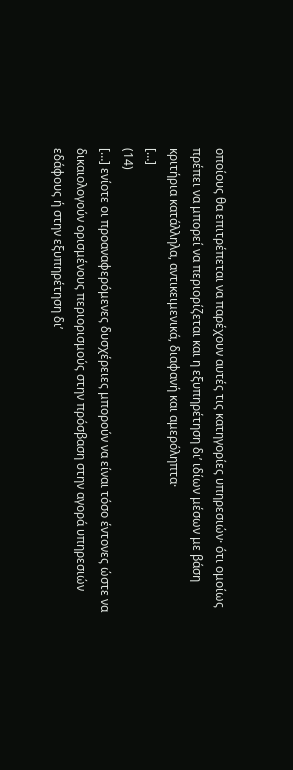οποίους θα επιτρέπεται να παρέχουν αυτές τις κατηγορίες υπηρεσιών· ότι ομοίως πρέπει να μπορεί να περιορίζεται και η εξυπηρέτηση δι’ ιδίων μέσων με βάση κριτήρια κατάλληλα, αντικειμενικά, διαφανή και αμερόληπτα·
[…]
(14)
[…] ενίοτε οι προαναφερόμενες δυσχέρειες μπορούν να είναι τόσο έντονες ώστε να δικαιολογούν ορισμένους περιορισμούς στην πρόσβαση στην αγορά υπηρεσιών εδάφους ή στην εξυπηρέτηση δι’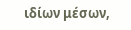ιδίων μέσων,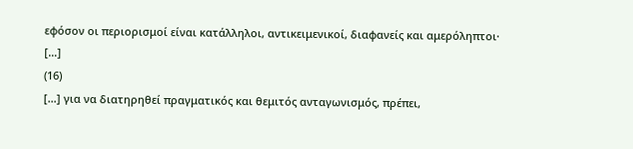εφόσον οι περιορισμοί είναι κατάλληλοι, αντικειμενικοί, διαφανείς και αμερόληπτοι·
[…]
(16)
[…] για να διατηρηθεί πραγματικός και θεμιτός ανταγωνισμός, πρέπει,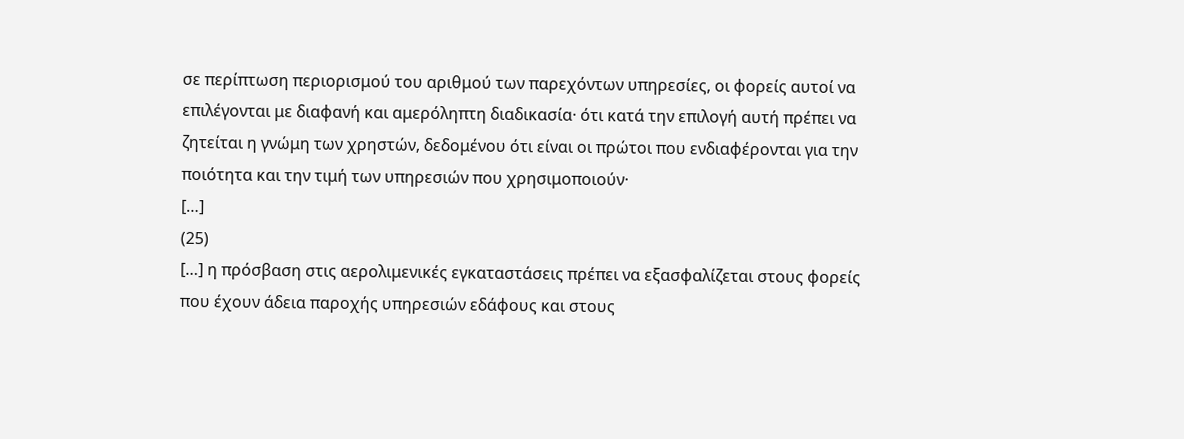σε περίπτωση περιορισμού του αριθμού των παρεχόντων υπηρεσίες, οι φορείς αυτοί να επιλέγονται με διαφανή και αμερόληπτη διαδικασία· ότι κατά την επιλογή αυτή πρέπει να ζητείται η γνώμη των χρηστών, δεδομένου ότι είναι οι πρώτοι που ενδιαφέρονται για την ποιότητα και την τιμή των υπηρεσιών που χρησιμοποιούν·
[…]
(25)
[…] η πρόσβαση στις αερολιμενικές εγκαταστάσεις πρέπει να εξασφαλίζεται στους φορείς που έχουν άδεια παροχής υπηρεσιών εδάφους και στους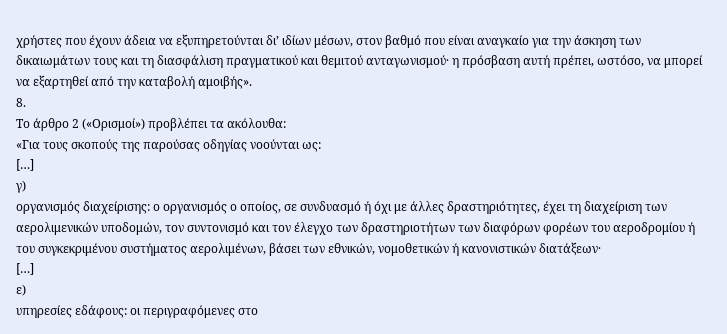χρήστες που έχουν άδεια να εξυπηρετούνται δι’ ιδίων μέσων, στον βαθμό που είναι αναγκαίο για την άσκηση των δικαιωμάτων τους και τη διασφάλιση πραγματικού και θεμιτού ανταγωνισμού· η πρόσβαση αυτή πρέπει, ωστόσο, να μπορεί να εξαρτηθεί από την καταβολή αμοιβής».
8.
Το άρθρο 2 («Ορισμοί») προβλέπει τα ακόλουθα:
«Για τους σκοπούς της παρούσας οδηγίας νοούνται ως:
[…]
γ)
οργανισμός διαχείρισης: ο οργανισμός ο οποίος, σε συνδυασμό ή όχι με άλλες δραστηριότητες, έχει τη διαχείριση των αερολιμενικών υποδομών, τον συντονισμό και τον έλεγχο των δραστηριοτήτων των διαφόρων φορέων του αεροδρομίου ή του συγκεκριμένου συστήματος αερολιμένων, βάσει των εθνικών, νομοθετικών ή κανονιστικών διατάξεων·
[…]
ε)
υπηρεσίες εδάφους: οι περιγραφόμενες στο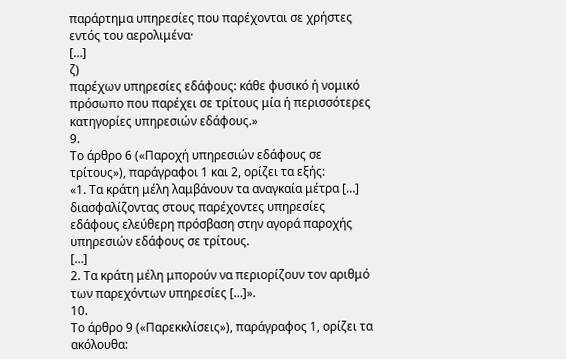παράρτημα υπηρεσίες που παρέχονται σε χρήστες εντός του αερολιμένα·
[…]
ζ)
παρέχων υπηρεσίες εδάφους: κάθε φυσικό ή νομικό πρόσωπο που παρέχει σε τρίτους μία ή περισσότερες κατηγορίες υπηρεσιών εδάφους.»
9.
Το άρθρο 6 («Παροχή υπηρεσιών εδάφους σε τρίτους»), παράγραφοι 1 και 2, ορίζει τα εξής:
«1. Τα κράτη μέλη λαμβάνουν τα αναγκαία μέτρα […] διασφαλίζοντας στους παρέχοντες υπηρεσίες εδάφους ελεύθερη πρόσβαση στην αγορά παροχής υπηρεσιών εδάφους σε τρίτους.
[…]
2. Τα κράτη μέλη μπορούν να περιορίζουν τον αριθμό των παρεχόντων υπηρεσίες […]».
10.
Το άρθρο 9 («Παρεκκλίσεις»), παράγραφος 1, ορίζει τα ακόλουθα: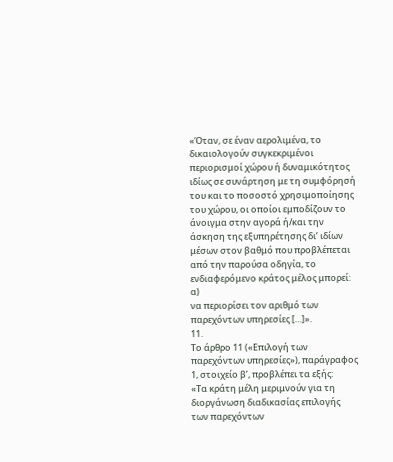«Όταν, σε έναν αερολιμένα, το δικαιολογούν συγκεκριμένοι περιορισμοί χώρου ή δυναμικότητος ιδίως σε συνάρτηση με τη συμφόρησή του και το ποσοστό χρησιμοποίησης του χώρου, οι οποίοι εμποδίζουν το άνοιγμα στην αγορά ή/και την άσκηση της εξυπηρέτησης δι’ ιδίων μέσων στον βαθμό που προβλέπεται από την παρούσα οδηγία, το ενδιαφερόμενο κράτος μέλος μπορεί:
α)
να περιορίσει τον αριθμό των παρεχόντων υπηρεσίες […]».
11.
Το άρθρο 11 («Επιλογή των παρεχόντων υπηρεσίες»), παράγραφος 1, στοιχείο βʹ, προβλέπει τα εξής:
«Τα κράτη μέλη μεριμνούν για τη διοργάνωση διαδικασίας επιλογής των παρεχόντων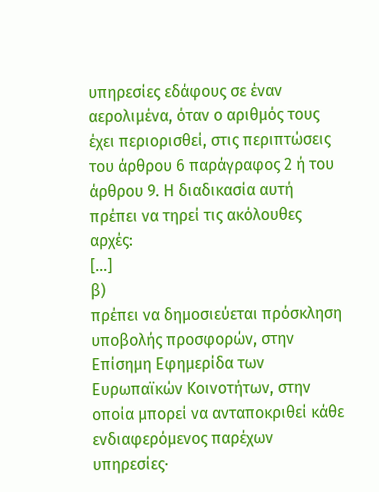υπηρεσίες εδάφους σε έναν αερολιμένα, όταν ο αριθμός τους έχει περιορισθεί, στις περιπτώσεις του άρθρου 6 παράγραφος 2 ή του άρθρου 9. Η διαδικασία αυτή πρέπει να τηρεί τις ακόλουθες αρχές:
[…]
β)
πρέπει να δημοσιεύεται πρόσκληση υποβολής προσφορών, στην Επίσημη Εφημερίδα των Ευρωπαϊκών Κοινοτήτων, στην οποία μπορεί να ανταποκριθεί κάθε ενδιαφερόμενος παρέχων υπηρεσίες·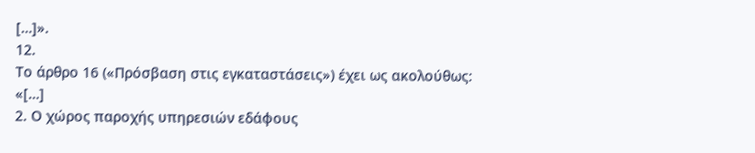[…]».
12.
Το άρθρο 16 («Πρόσβαση στις εγκαταστάσεις») έχει ως ακολούθως:
«[…]
2. Ο χώρος παροχής υπηρεσιών εδάφους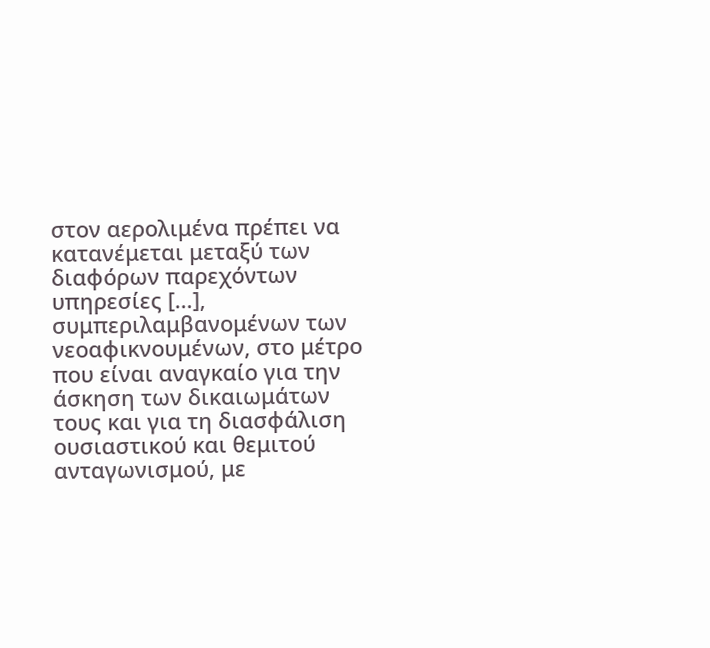στον αερολιμένα πρέπει να κατανέμεται μεταξύ των διαφόρων παρεχόντων υπηρεσίες […], συμπεριλαμβανομένων των νεοαφικνουμένων, στο μέτρο που είναι αναγκαίο για την άσκηση των δικαιωμάτων τους και για τη διασφάλιση ουσιαστικού και θεμιτού ανταγωνισμού, με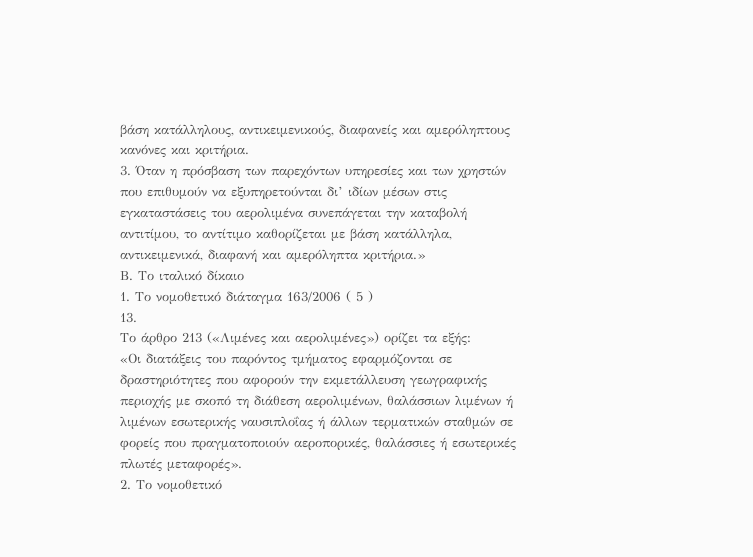βάση κατάλληλους, αντικειμενικούς, διαφανείς και αμερόληπτους κανόνες και κριτήρια.
3. Όταν η πρόσβαση των παρεχόντων υπηρεσίες και των χρηστών που επιθυμούν να εξυπηρετούνται δι’ ιδίων μέσων στις εγκαταστάσεις του αερολιμένα συνεπάγεται την καταβολή αντιτίμου, το αντίτιμο καθορίζεται με βάση κατάλληλα, αντικειμενικά, διαφανή και αμερόληπτα κριτήρια.»
Β. Το ιταλικό δίκαιο
1. Το νομοθετικό διάταγμα 163/2006 ( 5 )
13.
Το άρθρο 213 («Λιμένες και αερολιμένες») ορίζει τα εξής:
«Οι διατάξεις του παρόντος τμήματος εφαρμόζονται σε δραστηριότητες που αφορούν την εκμετάλλευση γεωγραφικής περιοχής με σκοπό τη διάθεση αερολιμένων, θαλάσσιων λιμένων ή λιμένων εσωτερικής ναυσιπλοΐας ή άλλων τερματικών σταθμών σε φορείς που πραγματοποιούν αεροπορικές, θαλάσσιες ή εσωτερικές πλωτές μεταφορές».
2. Το νομοθετικό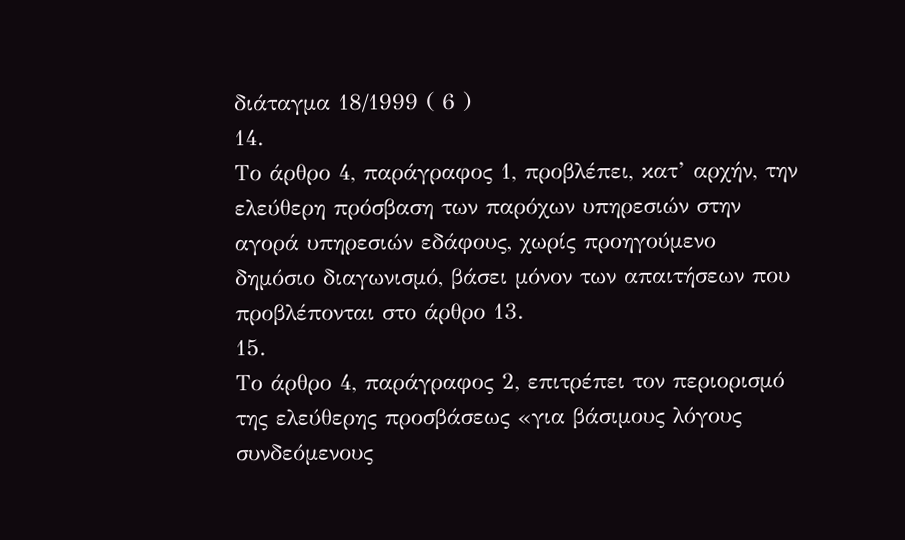διάταγμα 18/1999 ( 6 )
14.
Το άρθρο 4, παράγραφος 1, προβλέπει, κατ’ αρχήν, την ελεύθερη πρόσβαση των παρόχων υπηρεσιών στην αγορά υπηρεσιών εδάφους, χωρίς προηγούμενο δημόσιο διαγωνισμό, βάσει μόνον των απαιτήσεων που προβλέπονται στο άρθρο 13.
15.
Το άρθρο 4, παράγραφος 2, επιτρέπει τον περιορισμό της ελεύθερης προσβάσεως «για βάσιμους λόγους συνδεόμενους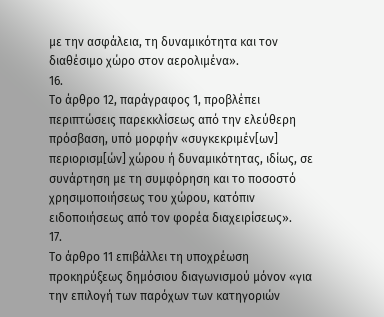με την ασφάλεια, τη δυναμικότητα και τον διαθέσιμο χώρο στον αερολιμένα».
16.
Το άρθρο 12, παράγραφος 1, προβλέπει περιπτώσεις παρεκκλίσεως από την ελεύθερη πρόσβαση, υπό μορφήν «συγκεκριμέν[ων] περιορισμ[ών] χώρου ή δυναμικότητας, ιδίως, σε συνάρτηση με τη συμφόρηση και το ποσοστό χρησιμοποιήσεως του χώρου, κατόπιν ειδοποιήσεως από τον φορέα διαχειρίσεως».
17.
Το άρθρο 11 επιβάλλει τη υποχρέωση προκηρύξεως δημόσιου διαγωνισμού μόνον «για την επιλογή των παρόχων των κατηγοριών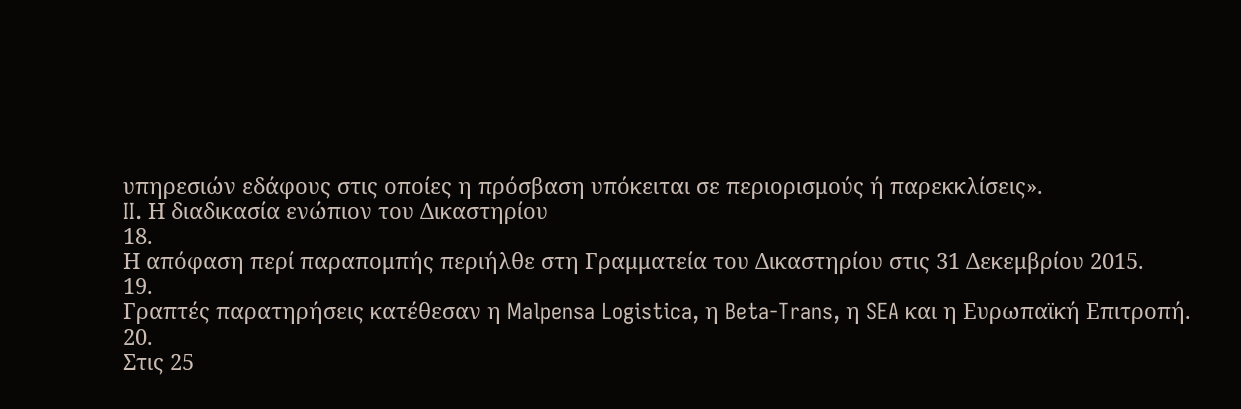υπηρεσιών εδάφους στις οποίες η πρόσβαση υπόκειται σε περιορισμούς ή παρεκκλίσεις».
II. Η διαδικασία ενώπιον του Δικαστηρίου
18.
Η απόφαση περί παραπομπής περιήλθε στη Γραμματεία του Δικαστηρίου στις 31 Δεκεμβρίου 2015.
19.
Γραπτές παρατηρήσεις κατέθεσαν η Malpensa Logistica, η Beta-Trans, η SEA και η Ευρωπαϊκή Επιτροπή.
20.
Στις 25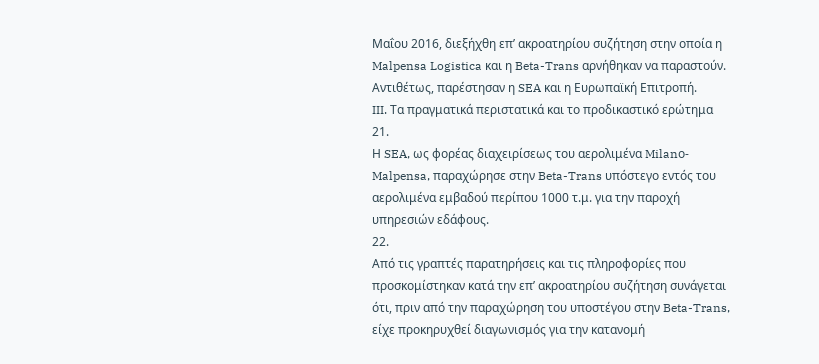Μαΐου 2016, διεξήχθη επ’ ακροατηρίου συζήτηση στην οποία η Malpensa Logistica και η Beta-Trans αρνήθηκαν να παραστούν. Αντιθέτως, παρέστησαν η SEA και η Ευρωπαϊκή Επιτροπή.
III. Τα πραγματικά περιστατικά και το προδικαστικό ερώτημα
21.
Η SEA, ως φορέας διαχειρίσεως του αερολιμένα Milanο-Malpensa, παραχώρησε στην Beta-Trans υπόστεγο εντός του αερολιμένα εμβαδού περίπου 1000 τ.μ. για την παροχή υπηρεσιών εδάφους.
22.
Από τις γραπτές παρατηρήσεις και τις πληροφορίες που προσκομίστηκαν κατά την επ’ ακροατηρίου συζήτηση συνάγεται ότι, πριν από την παραχώρηση του υποστέγου στην Beta-Trans, είχε προκηρυχθεί διαγωνισμός για την κατανομή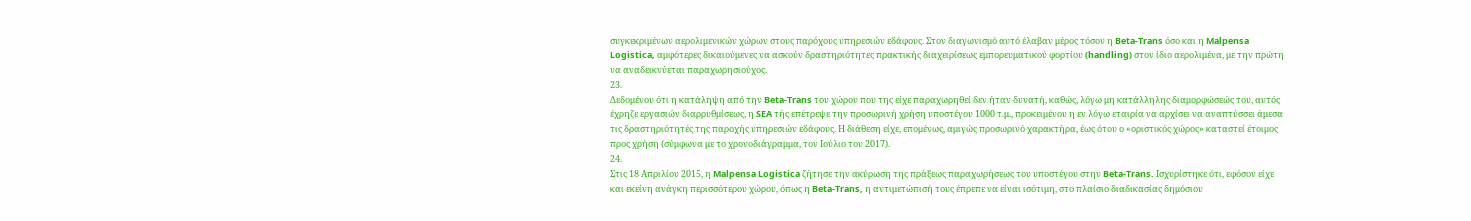συγκεκριμένων αερολιμενικών χώρων στους παρόχους υπηρεσιών εδάφους. Στον διαγωνισμό αυτό έλαβαν μέρος τόσον η Beta-Trans όσο και η Malpensa Logistica, αμφότερες δικαιούμενες να ασκούν δραστηριότητες πρακτικής διαχειρίσεως εμπορευματικού φορτίου (handling) στον ίδιο αερολιμένα, με την πρώτη να αναδεικνύεται παραχωρησιούχος.
23.
Δεδομένου ότι η κατάληψη από την Beta-Trans του χώρου που της είχε παραχωρηθεί δεν ήταν δυνατή, καθώς, λόγω μη κατάλληλης διαμορφώσεώς του, αυτός έχρηζε εργασιών διαρρυθμίσεως, η SEA τής επέτρεψε την προσωρινή χρήση υποστέγου 1000 τ.μ., προκειμένου η εν λόγω εταιρία να αρχίσει να αναπτύσσει άμεσα τις δραστηριότητές της παροχής υπηρεσιών εδάφους. Η διάθεση είχε, επομένως, αμιγώς προσωρινό χαρακτήρα, έως ότου ο «οριστικός χώρος» καταστεί έτοιμος προς χρήση (σύμφωνα με το χρονοδιάγραμμα, τον Ιούλιο του 2017).
24.
Στις 18 Απριλίου 2015, η Malpensa Logistica ζήτησε την ακύρωση της πράξεως παραχωρήσεως του υποστέγου στην Beta-Trans. Ισχυρίστηκε ότι, εφόσον είχε και εκείνη ανάγκη περισσότερου χώρου, όπως η Beta-Trans, η αντιμετώπισή τους έπρεπε να είναι ισότιμη, στο πλαίσιο διαδικασίας δημόσιου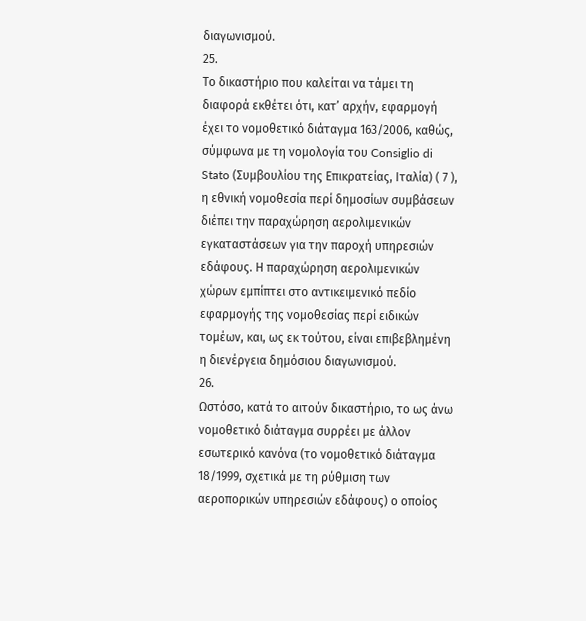διαγωνισμού.
25.
Το δικαστήριο που καλείται να τάμει τη διαφορά εκθέτει ότι, κατ’ αρχήν, εφαρμογή έχει το νομοθετικό διάταγμα 163/2006, καθώς, σύμφωνα με τη νομολογία του Consiglio di Stato (Συμβουλίου της Επικρατείας, Ιταλία) ( 7 ), η εθνική νομοθεσία περί δημοσίων συμβάσεων διέπει την παραχώρηση αερολιμενικών εγκαταστάσεων για την παροχή υπηρεσιών εδάφους. Η παραχώρηση αερολιμενικών χώρων εμπίπτει στο αντικειμενικό πεδίο εφαρμογής της νομοθεσίας περί ειδικών τομέων, και, ως εκ τούτου, είναι επιβεβλημένη η διενέργεια δημόσιου διαγωνισμού.
26.
Ωστόσο, κατά το αιτούν δικαστήριο, το ως άνω νομοθετικό διάταγμα συρρέει με άλλον εσωτερικό κανόνα (το νομοθετικό διάταγμα 18/1999, σχετικά με τη ρύθμιση των αεροπορικών υπηρεσιών εδάφους) ο οποίος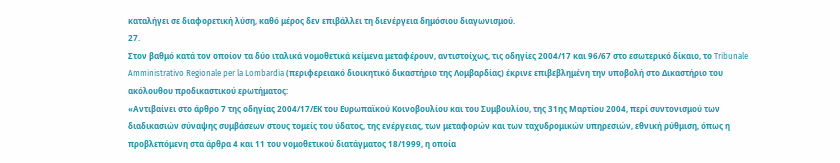καταλήγει σε διαφορετική λύση, καθό μέρος δεν επιβάλλει τη διενέργεια δημόσιου διαγωνισμού.
27.
Στον βαθμό κατά τον οποίον τα δύο ιταλικά νομοθετικά κείμενα μεταφέρουν, αντιστοίχως, τις οδηγίες 2004/17 και 96/67 στο εσωτερικό δίκαιο, το Tribunale Amministrativo Regionale per la Lombardia (περιφερειακό διοικητικό δικαστήριο της Λομβαρδίας) έκρινε επιβεβλημένη την υποβολή στο Δικαστήριο του ακόλουθου προδικαστικού ερωτήματος:
«Αντιβαίνει στο άρθρο 7 της οδηγίας 2004/17/ΕΚ του Ευρωπαϊκού Κοινοβουλίου και του Συμβουλίου, της 31ης Μαρτίου 2004, περί συντονισμού των διαδικασιών σύναψης συμβάσεων στους τομείς του ύδατος, της ενέργειας, των μεταφορών και των ταχυδρομικών υπηρεσιών, εθνική ρύθμιση, όπως η προβλεπόμενη στα άρθρα 4 και 11 του νομοθετικού διατάγματος 18/1999, η οποία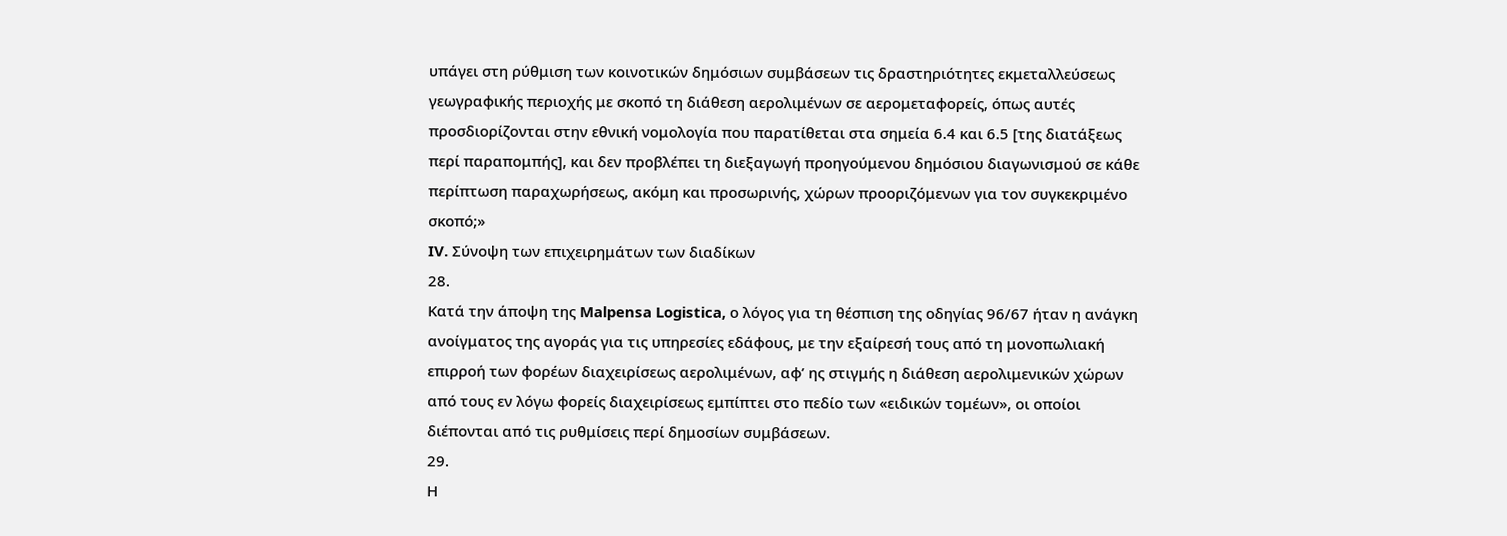υπάγει στη ρύθμιση των κοινοτικών δημόσιων συμβάσεων τις δραστηριότητες εκμεταλλεύσεως γεωγραφικής περιοχής με σκοπό τη διάθεση αερολιμένων σε αερομεταφορείς, όπως αυτές προσδιορίζονται στην εθνική νομολογία που παρατίθεται στα σημεία 6.4 και 6.5 [της διατάξεως περί παραπομπής], και δεν προβλέπει τη διεξαγωγή προηγούμενου δημόσιου διαγωνισμού σε κάθε περίπτωση παραχωρήσεως, ακόμη και προσωρινής, χώρων προοριζόμενων για τον συγκεκριμένο σκοπό;»
IV. Σύνοψη των επιχειρημάτων των διαδίκων
28.
Κατά την άποψη της Malpensa Logistica, ο λόγος για τη θέσπιση της οδηγίας 96/67 ήταν η ανάγκη ανοίγματος της αγοράς για τις υπηρεσίες εδάφους, με την εξαίρεσή τους από τη μονοπωλιακή επιρροή των φορέων διαχειρίσεως αερολιμένων, αφ’ ης στιγμής η διάθεση αερολιμενικών χώρων από τους εν λόγω φορείς διαχειρίσεως εμπίπτει στο πεδίο των «ειδικών τομέων», οι οποίοι διέπονται από τις ρυθμίσεις περί δημοσίων συμβάσεων.
29.
Η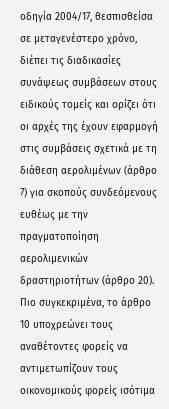οδηγία 2004/17, θεσπισθείσα σε μεταγενέστερο χρόνο, διέπει τις διαδικασίες συνάψεως συμβάσεων στους ειδικούς τομείς και ορίζει ότι οι αρχές της έχουν εφαρμογή στις συμβάσεις σχετικά με τη διάθεση αερολιμένων (άρθρο 7) για σκοπούς συνδεόμενους ευθέως με την πραγματοποίηση αερολιμενικών δραστηριοτήτων (άρθρο 20). Πιο συγκεκριμένα, το άρθρο 10 υποχρεώνει τους αναθέτοντες φορείς να αντιμετωπίζουν τους οικονομικούς φορείς ισότιμα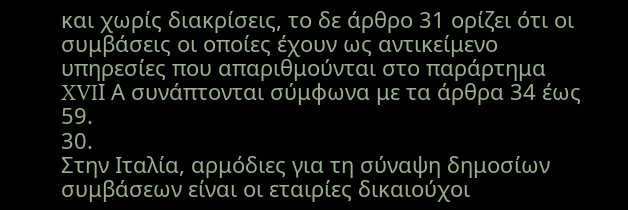και χωρίς διακρίσεις, το δε άρθρο 31 ορίζει ότι οι συμβάσεις οι οποίες έχουν ως αντικείμενο υπηρεσίες που απαριθμούνται στο παράρτημα XVIΙ Α συνάπτονται σύμφωνα με τα άρθρα 34 έως 59.
30.
Στην Ιταλία, αρμόδιες για τη σύναψη δημοσίων συμβάσεων είναι οι εταιρίες δικαιούχοι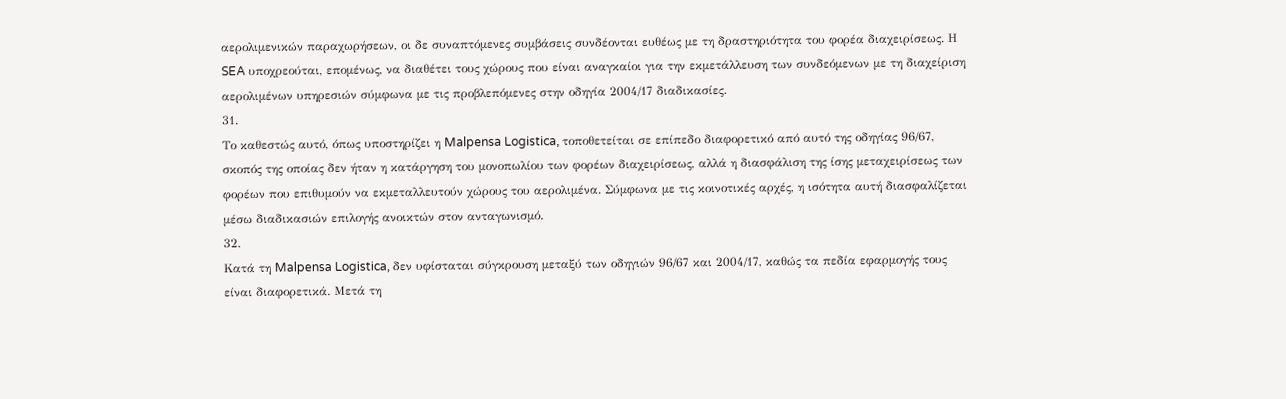αερολιμενικών παραχωρήσεων, οι δε συναπτόμενες συμβάσεις συνδέονται ευθέως με τη δραστηριότητα του φορέα διαχειρίσεως. Η SEA υποχρεούται, επομένως, να διαθέτει τους χώρους που είναι αναγκαίοι για την εκμετάλλευση των συνδεόμενων με τη διαχείριση αερολιμένων υπηρεσιών σύμφωνα με τις προβλεπόμενες στην οδηγία 2004/17 διαδικασίες.
31.
Το καθεστώς αυτό, όπως υποστηρίζει η Malpensa Logistica, τοποθετείται σε επίπεδο διαφορετικό από αυτό της οδηγίας 96/67, σκοπός της οποίας δεν ήταν η κατάργηση του μονοπωλίου των φορέων διαχειρίσεως, αλλά η διασφάλιση της ίσης μεταχειρίσεως των φορέων που επιθυμούν να εκμεταλλευτούν χώρους του αερολιμένα. Σύμφωνα με τις κοινοτικές αρχές, η ισότητα αυτή διασφαλίζεται μέσω διαδικασιών επιλογής ανοικτών στον ανταγωνισμό.
32.
Κατά τη Malpensa Logistica, δεν υφίσταται σύγκρουση μεταξύ των οδηγιών 96/67 και 2004/17, καθώς τα πεδία εφαρμογής τους είναι διαφορετικά. Μετά τη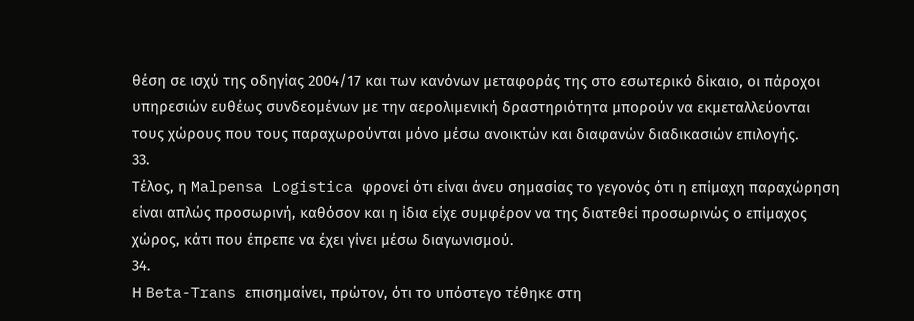θέση σε ισχύ της οδηγίας 2004/17 και των κανόνων μεταφοράς της στο εσωτερικό δίκαιο, οι πάροχοι υπηρεσιών ευθέως συνδεομένων με την αερολιμενική δραστηριότητα μπορούν να εκμεταλλεύονται τους χώρους που τους παραχωρούνται μόνο μέσω ανοικτών και διαφανών διαδικασιών επιλογής.
33.
Τέλος, η Malpensa Logistica φρονεί ότι είναι άνευ σημασίας το γεγονός ότι η επίμαχη παραχώρηση είναι απλώς προσωρινή, καθόσον και η ίδια είχε συμφέρον να της διατεθεί προσωρινώς ο επίμαχος χώρος, κάτι που έπρεπε να έχει γίνει μέσω διαγωνισμού.
34.
Η Beta-Trans επισημαίνει, πρώτον, ότι το υπόστεγο τέθηκε στη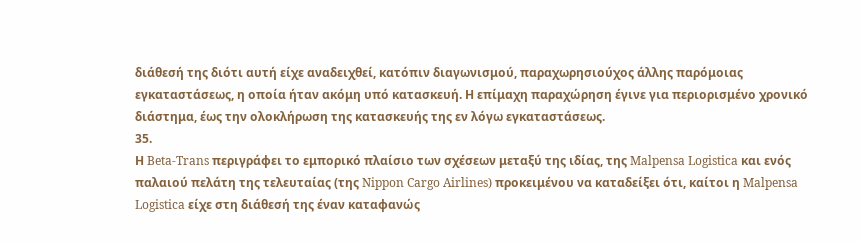διάθεσή της διότι αυτή είχε αναδειχθεί, κατόπιν διαγωνισμού, παραχωρησιούχος άλλης παρόμοιας εγκαταστάσεως, η οποία ήταν ακόμη υπό κατασκευή. Η επίμαχη παραχώρηση έγινε για περιορισμένο χρονικό διάστημα, έως την ολοκλήρωση της κατασκευής της εν λόγω εγκαταστάσεως.
35.
Η Beta-Trans περιγράφει το εμπορικό πλαίσιο των σχέσεων μεταξύ της ιδίας, της Malpensa Logistica και ενός παλαιού πελάτη της τελευταίας (της Nippon Cargo Airlines) προκειμένου να καταδείξει ότι, καίτοι η Malpensa Logistica είχε στη διάθεσή της έναν καταφανώς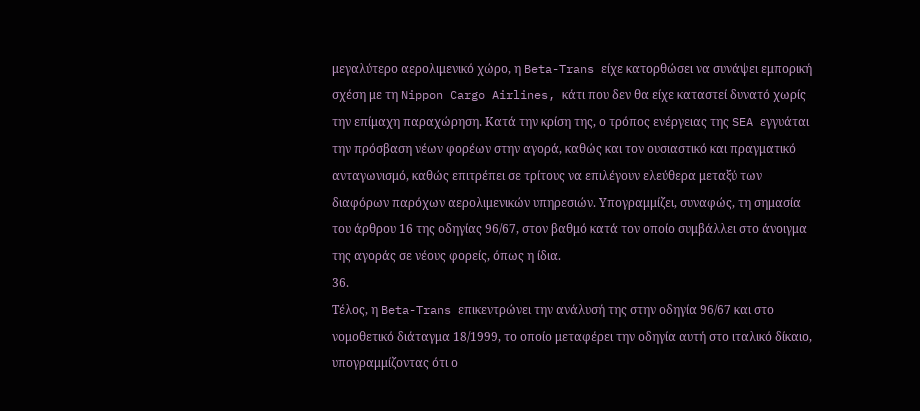μεγαλύτερο αερολιμενικό χώρο, η Beta-Trans είχε κατορθώσει να συνάψει εμπορική σχέση με τη Nippon Cargo Airlines, κάτι που δεν θα είχε καταστεί δυνατό χωρίς την επίμαχη παραχώρηση. Κατά την κρίση της, ο τρόπος ενέργειας της SEA εγγυάται την πρόσβαση νέων φορέων στην αγορά, καθώς και τον ουσιαστικό και πραγματικό ανταγωνισμό, καθώς επιτρέπει σε τρίτους να επιλέγουν ελεύθερα μεταξύ των διαφόρων παρόχων αερολιμενικών υπηρεσιών. Υπογραμμίζει, συναφώς, τη σημασία του άρθρου 16 της οδηγίας 96/67, στον βαθμό κατά τον οποίο συμβάλλει στο άνοιγμα της αγοράς σε νέους φορείς, όπως η ίδια.
36.
Τέλος, η Beta-Trans επικεντρώνει την ανάλυσή της στην οδηγία 96/67 και στο νομοθετικό διάταγμα 18/1999, το οποίο μεταφέρει την οδηγία αυτή στο ιταλικό δίκαιο, υπογραμμίζοντας ότι ο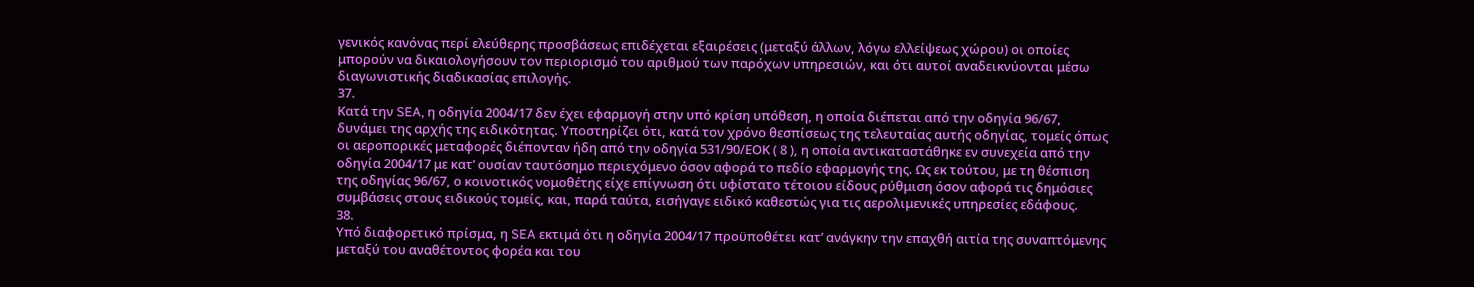γενικός κανόνας περί ελεύθερης προσβάσεως επιδέχεται εξαιρέσεις (μεταξύ άλλων, λόγω ελλείψεως χώρου) οι οποίες μπορούν να δικαιολογήσουν τον περιορισμό του αριθμού των παρόχων υπηρεσιών, και ότι αυτοί αναδεικνύονται μέσω διαγωνιστικής διαδικασίας επιλογής.
37.
Κατά την SEA, η οδηγία 2004/17 δεν έχει εφαρμογή στην υπό κρίση υπόθεση, η οποία διέπεται από την οδηγία 96/67, δυνάμει της αρχής της ειδικότητας. Υποστηρίζει ότι, κατά τον χρόνο θεσπίσεως της τελευταίας αυτής οδηγίας, τομείς όπως οι αεροπορικές μεταφορές διέπονταν ήδη από την οδηγία 531/90/ΕΟΚ ( 8 ), η οποία αντικαταστάθηκε εν συνεχεία από την οδηγία 2004/17 με κατ’ ουσίαν ταυτόσημο περιεχόμενο όσον αφορά το πεδίο εφαρμογής της. Ως εκ τούτου, με τη θέσπιση της οδηγίας 96/67, ο κοινοτικός νομοθέτης είχε επίγνωση ότι υφίστατο τέτοιου είδους ρύθμιση όσον αφορά τις δημόσιες συμβάσεις στους ειδικούς τομείς, και, παρά ταύτα, εισήγαγε ειδικό καθεστώς για τις αερολιμενικές υπηρεσίες εδάφους.
38.
Υπό διαφορετικό πρίσμα, η SEA εκτιμά ότι η οδηγία 2004/17 προϋποθέτει κατ’ ανάγκην την επαχθή αιτία της συναπτόμενης μεταξύ του αναθέτοντος φορέα και του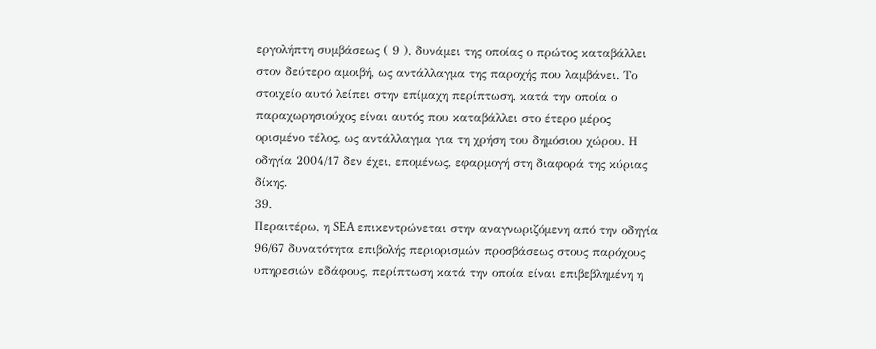εργολήπτη συμβάσεως ( 9 ), δυνάμει της οποίας ο πρώτος καταβάλλει στον δεύτερο αμοιβή, ως αντάλλαγμα της παροχής που λαμβάνει. Το στοιχείο αυτό λείπει στην επίμαχη περίπτωση, κατά την οποία ο παραχωρησιούχος είναι αυτός που καταβάλλει στο έτερο μέρος ορισμένο τέλος, ως αντάλλαγμα για τη χρήση του δημόσιου χώρου. Η οδηγία 2004/17 δεν έχει, επομένως, εφαρμογή στη διαφορά της κύριας δίκης.
39.
Περαιτέρω, η SEA επικεντρώνεται στην αναγνωριζόμενη από την οδηγία 96/67 δυνατότητα επιβολής περιορισμών προσβάσεως στους παρόχους υπηρεσιών εδάφους, περίπτωση κατά την οποία είναι επιβεβλημένη η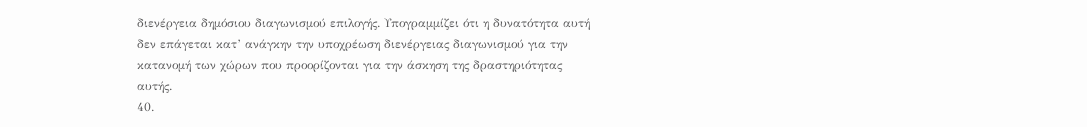διενέργεια δημόσιου διαγωνισμού επιλογής. Υπογραμμίζει ότι η δυνατότητα αυτή δεν επάγεται κατ’ ανάγκην την υποχρέωση διενέργειας διαγωνισμού για την κατανομή των χώρων που προορίζονται για την άσκηση της δραστηριότητας αυτής.
40.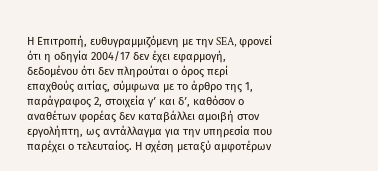Η Επιτροπή, ευθυγραμμιζόμενη με την SEA, φρονεί ότι η οδηγία 2004/17 δεν έχει εφαρμογή, δεδομένου ότι δεν πληρούται ο όρος περί επαχθούς αιτίας, σύμφωνα με το άρθρο της 1, παράγραφος 2, στοιχεία γʹ και δʹ, καθόσον ο αναθέτων φορέας δεν καταβάλλει αμοιβή στον εργολήπτη, ως αντάλλαγμα για την υπηρεσία που παρέχει ο τελευταίος. Η σχέση μεταξύ αμφοτέρων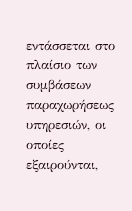εντάσσεται στο πλαίσιο των συμβάσεων παραχωρήσεως υπηρεσιών, οι οποίες εξαιρούνται,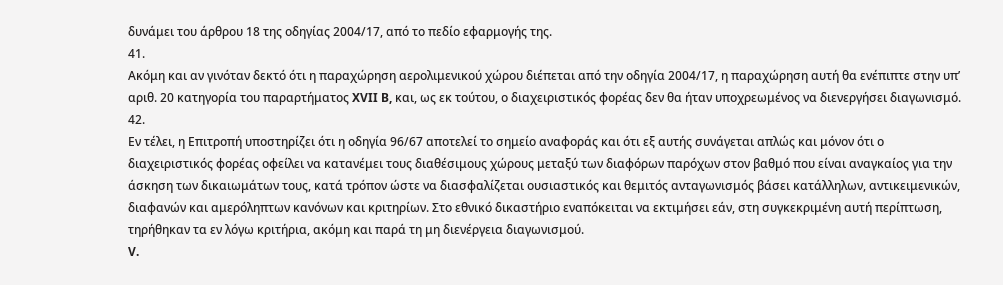δυνάμει του άρθρου 18 της οδηγίας 2004/17, από το πεδίο εφαρμογής της.
41.
Ακόμη και αν γινόταν δεκτό ότι η παραχώρηση αερολιμενικού χώρου διέπεται από την οδηγία 2004/17, η παραχώρηση αυτή θα ενέπιπτε στην υπ’ αριθ. 20 κατηγορία του παραρτήματος XVII B, και, ως εκ τούτου, ο διαχειριστικός φορέας δεν θα ήταν υποχρεωμένος να διενεργήσει διαγωνισμό.
42.
Εν τέλει, η Επιτροπή υποστηρίζει ότι η οδηγία 96/67 αποτελεί το σημείο αναφοράς και ότι εξ αυτής συνάγεται απλώς και μόνον ότι ο διαχειριστικός φορέας οφείλει να κατανέμει τους διαθέσιμους χώρους μεταξύ των διαφόρων παρόχων στον βαθμό που είναι αναγκαίος για την άσκηση των δικαιωμάτων τους, κατά τρόπον ώστε να διασφαλίζεται ουσιαστικός και θεμιτός ανταγωνισμός βάσει κατάλληλων, αντικειμενικών, διαφανών και αμερόληπτων κανόνων και κριτηρίων. Στο εθνικό δικαστήριο εναπόκειται να εκτιμήσει εάν, στη συγκεκριμένη αυτή περίπτωση, τηρήθηκαν τα εν λόγω κριτήρια, ακόμη και παρά τη μη διενέργεια διαγωνισμού.
V.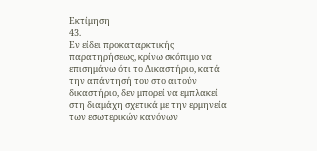Εκτίμηση
43.
Εν είδει προκαταρκτικής παρατηρήσεως, κρίνω σκόπιμο να επισημάνω ότι το Δικαστήριο, κατά την απάντησή του στο αιτούν δικαστήριο, δεν μπορεί να εμπλακεί στη διαμάχη σχετικά με την ερμηνεία των εσωτερικών κανόνων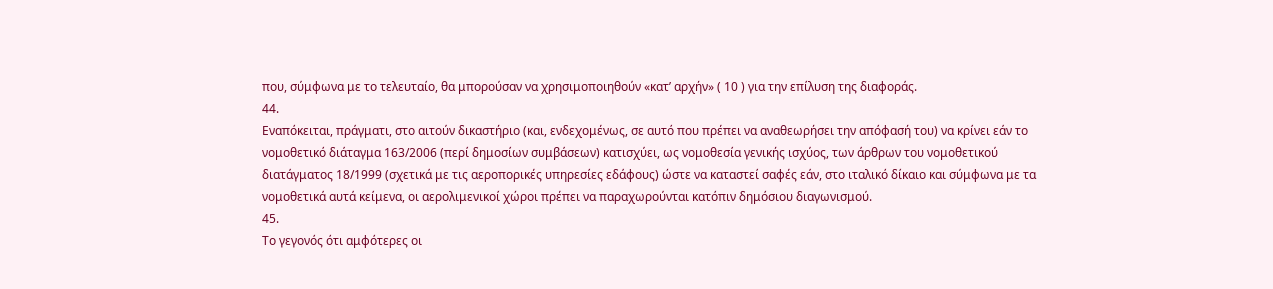που, σύμφωνα με το τελευταίο, θα μπορούσαν να χρησιμοποιηθούν «κατ’ αρχήν» ( 10 ) για την επίλυση της διαφοράς.
44.
Εναπόκειται, πράγματι, στο αιτούν δικαστήριο (και, ενδεχομένως, σε αυτό που πρέπει να αναθεωρήσει την απόφασή του) να κρίνει εάν το νομοθετικό διάταγμα 163/2006 (περί δημοσίων συμβάσεων) κατισχύει, ως νομοθεσία γενικής ισχύος, των άρθρων του νομοθετικού διατάγματος 18/1999 (σχετικά με τις αεροπορικές υπηρεσίες εδάφους) ώστε να καταστεί σαφές εάν, στο ιταλικό δίκαιο και σύμφωνα με τα νομοθετικά αυτά κείμενα, οι αερολιμενικοί χώροι πρέπει να παραχωρούνται κατόπιν δημόσιου διαγωνισμού.
45.
Το γεγονός ότι αμφότερες οι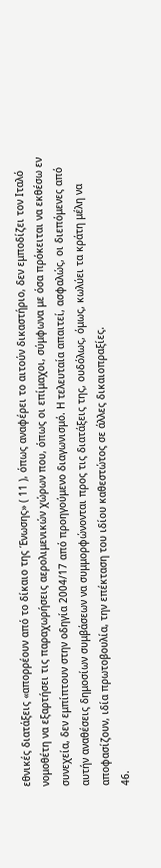εθνικές διατάξεις «απορρέουν από το δίκαιο της Ένωσης» ( 11 ), όπως αναφέρει το αιτούν δικαστήριο, δεν εμποδίζει τον Ιταλό νομοθέτη να εξαρτήσει τις παραχωρήσεις αερολιμενικών χώρων που, όπως οι επίμαχοι, σύμφωνα με όσα πρόκειται να εκθέσω εν συνεχεία, δεν εμπίπτουν στην οδηγία 2004/17 από προηγούμενο διαγωνισμό. Η τελευταία απαιτεί, ασφαλώς, οι διεπόμενες από αυτήν αναθέσεις δημοσίων συμβάσεων να συμμορφώνονται προς τις διατάξεις της, ουδόλως, όμως, κωλύει τα κράτη μέλη να αποφασίζουν, ιδία πρωτοβουλία, την επέκταση του ιδίου καθεστώτος σε άλλες δικαιοπραξίες.
46.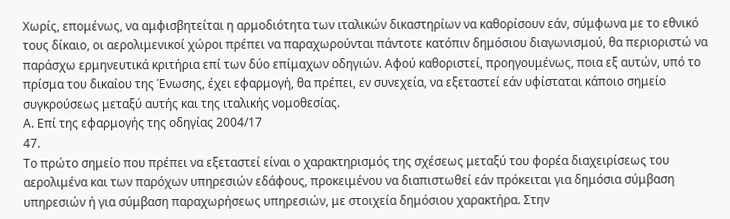Χωρίς, επομένως, να αμφισβητείται η αρμοδιότητα των ιταλικών δικαστηρίων να καθορίσουν εάν, σύμφωνα με το εθνικό τους δίκαιο, οι αερολιμενικοί χώροι πρέπει να παραχωρούνται πάντοτε κατόπιν δημόσιου διαγωνισμού, θα περιοριστώ να παράσχω ερμηνευτικά κριτήρια επί των δύο επίμαχων οδηγιών. Αφού καθοριστεί, προηγουμένως, ποια εξ αυτών, υπό το πρίσμα του δικαίου της Ένωσης, έχει εφαρμογή, θα πρέπει, εν συνεχεία, να εξεταστεί εάν υφίσταται κάποιο σημείο συγκρούσεως μεταξύ αυτής και της ιταλικής νομοθεσίας.
Α. Επί της εφαρμογής της οδηγίας 2004/17
47.
Το πρώτο σημείο που πρέπει να εξεταστεί είναι ο χαρακτηρισμός της σχέσεως μεταξύ του φορέα διαχειρίσεως του αερολιμένα και των παρόχων υπηρεσιών εδάφους, προκειμένου να διαπιστωθεί εάν πρόκειται για δημόσια σύμβαση υπηρεσιών ή για σύμβαση παραχωρήσεως υπηρεσιών, με στοιχεία δημόσιου χαρακτήρα. Στην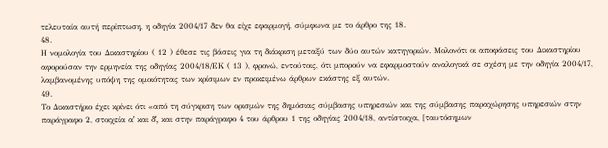τελευταία αυτή περίπτωση, η οδηγία 2004/17 δεν θα είχε εφαρμογή, σύμφωνα με το άρθρο της 18.
48.
Η νομολογία του Δικαστηρίου ( 12 ) έθεσε τις βάσεις για τη διάκριση μεταξύ των δύο αυτών κατηγοριών. Μολονότι οι αποφάσεις του Δικαστηρίου αφορούσαν την ερμηνεία της οδηγίας 2004/18/ΕΚ ( 13 ), φρονώ, εντούτοις, ότι μπορούν να εφαρμοστούν αναλογικά σε σχέση με την οδηγία 2004/17, λαμβανομένης υπόψη της ομοιότητας των κρίσιμων εν προκειμένω άρθρων εκάστης εξ αυτών.
49.
Το Δικαστήριο έχει κρίνει ότι «από τη σύγκριση των ορισμών της δημόσιας σύμβασης υπηρεσιών και της σύμβασης παραχώρησης υπηρεσιών στην παράγραφο 2, στοιχεία αʹ και δʹ, και στην παράγραφο 4 του άρθρου 1 της οδηγίας 2004/18, αντίστοιχα, [ταυτόσημων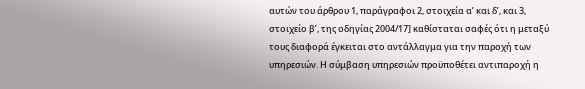αυτών του άρθρου 1, παράγραφοι 2, στοιχεία αʹ και δʹ, και 3, στοιχείο βʹ, της οδηγίας 2004/17] καθίσταται σαφές ότι η μεταξύ τους διαφορά έγκειται στο αντάλλαγμα για την παροχή των υπηρεσιών. Η σύμβαση υπηρεσιών προϋποθέτει αντιπαροχή η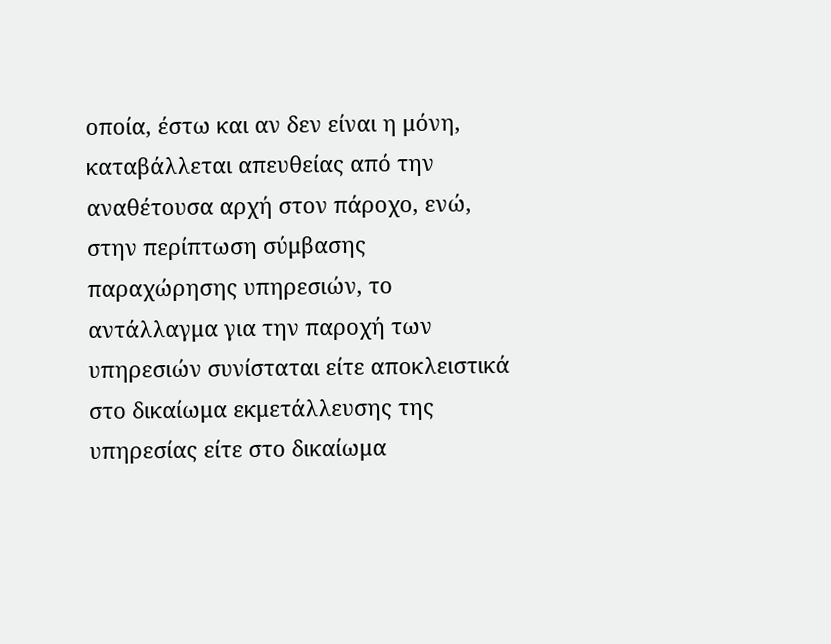οποία, έστω και αν δεν είναι η μόνη, καταβάλλεται απευθείας από την αναθέτουσα αρχή στον πάροχο, ενώ, στην περίπτωση σύμβασης παραχώρησης υπηρεσιών, το αντάλλαγμα για την παροχή των υπηρεσιών συνίσταται είτε αποκλειστικά στο δικαίωμα εκμετάλλευσης της υπηρεσίας είτε στο δικαίωμα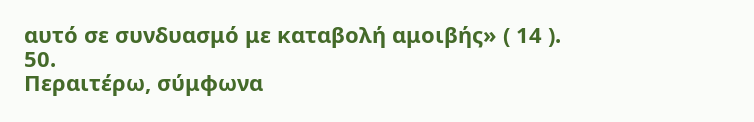αυτό σε συνδυασμό με καταβολή αμοιβής» ( 14 ).
50.
Περαιτέρω, σύμφωνα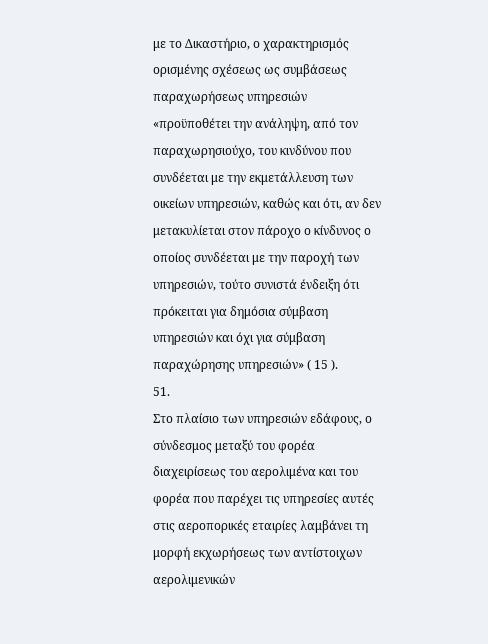με το Δικαστήριο, ο χαρακτηρισμός ορισμένης σχέσεως ως συμβάσεως παραχωρήσεως υπηρεσιών «προϋποθέτει την ανάληψη, από τον παραχωρησιούχο, του κινδύνου που συνδέεται με την εκμετάλλευση των οικείων υπηρεσιών, καθώς και ότι, αν δεν μετακυλίεται στον πάροχο ο κίνδυνος ο οποίος συνδέεται με την παροχή των υπηρεσιών, τούτο συνιστά ένδειξη ότι πρόκειται για δημόσια σύμβαση υπηρεσιών και όχι για σύμβαση παραχώρησης υπηρεσιών» ( 15 ).
51.
Στο πλαίσιο των υπηρεσιών εδάφους, ο σύνδεσμος μεταξύ του φορέα διαχειρίσεως του αερολιμένα και του φορέα που παρέχει τις υπηρεσίες αυτές στις αεροπορικές εταιρίες λαμβάνει τη μορφή εκχωρήσεως των αντίστοιχων αερολιμενικών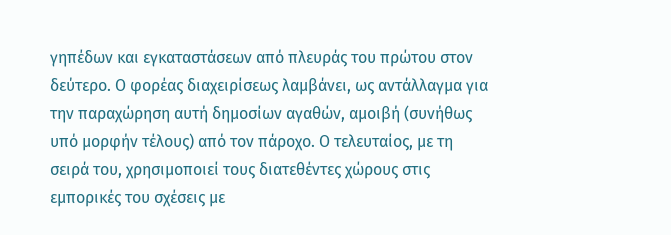γηπέδων και εγκαταστάσεων από πλευράς του πρώτου στον δεύτερο. Ο φορέας διαχειρίσεως λαμβάνει, ως αντάλλαγμα για την παραχώρηση αυτή δημοσίων αγαθών, αμοιβή (συνήθως υπό μορφήν τέλους) από τον πάροχο. Ο τελευταίος, με τη σειρά του, χρησιμοποιεί τους διατεθέντες χώρους στις εμπορικές του σχέσεις με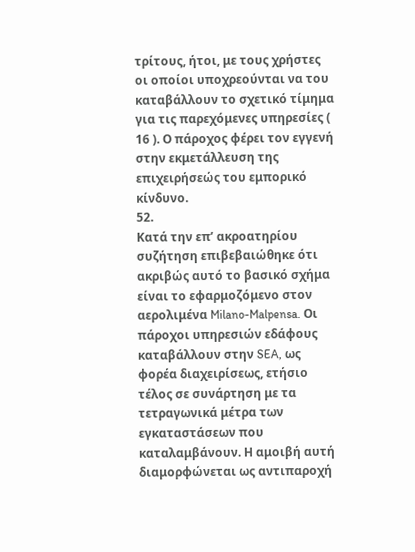τρίτους, ήτοι, με τους χρήστες οι οποίοι υποχρεούνται να του καταβάλλουν το σχετικό τίμημα για τις παρεχόμενες υπηρεσίες ( 16 ). Ο πάροχος φέρει τον εγγενή στην εκμετάλλευση της επιχειρήσεώς του εμπορικό κίνδυνο.
52.
Κατά την επ’ ακροατηρίου συζήτηση επιβεβαιώθηκε ότι ακριβώς αυτό το βασικό σχήμα είναι το εφαρμοζόμενο στον αερολιμένα Milano-Malpensa. Οι πάροχοι υπηρεσιών εδάφους καταβάλλουν στην SEA, ως φορέα διαχειρίσεως, ετήσιο τέλος σε συνάρτηση με τα τετραγωνικά μέτρα των εγκαταστάσεων που καταλαμβάνουν. Η αμοιβή αυτή διαμορφώνεται ως αντιπαροχή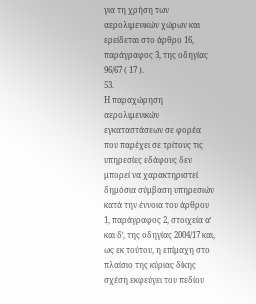για τη χρήση των αερολιμενικών χώρων και ερείδεται στο άρθρο 16, παράγραφος 3, της οδηγίας 96/67 ( 17 ).
53.
Η παραχώρηση αερολιμενικών εγκαταστάσεων σε φορέα που παρέχει σε τρίτους τις υπηρεσίες εδάφους δεν μπορεί να χαρακτηριστεί δημόσια σύμβαση υπηρεσιών κατά την έννοια του άρθρου 1, παράγραφος 2, στοιχεία αʹ και δʹ, της οδηγίας 2004/17 και, ως εκ τούτου, η επίμαχη στο πλαίσιο της κύριας δίκης σχέση εκφεύγει του πεδίου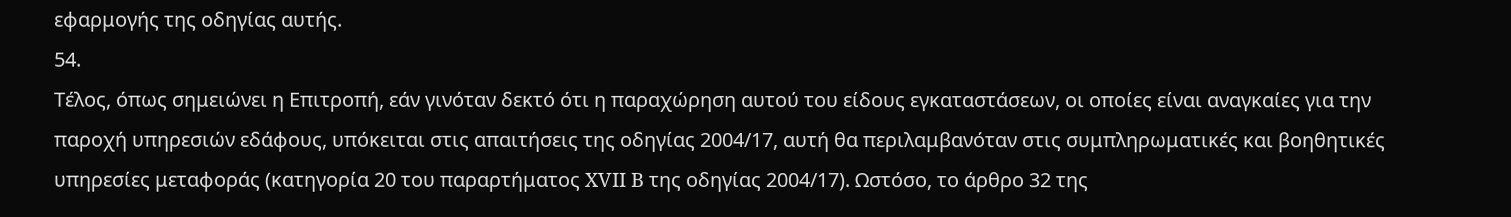εφαρμογής της οδηγίας αυτής.
54.
Τέλος, όπως σημειώνει η Επιτροπή, εάν γινόταν δεκτό ότι η παραχώρηση αυτού του είδους εγκαταστάσεων, οι οποίες είναι αναγκαίες για την παροχή υπηρεσιών εδάφους, υπόκειται στις απαιτήσεις της οδηγίας 2004/17, αυτή θα περιλαμβανόταν στις συμπληρωματικές και βοηθητικές υπηρεσίες μεταφοράς (κατηγορία 20 του παραρτήματος XVII B της οδηγίας 2004/17). Ωστόσο, το άρθρο 32 της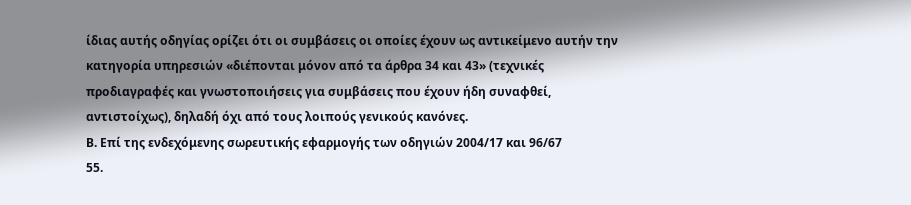ίδιας αυτής οδηγίας ορίζει ότι οι συμβάσεις οι οποίες έχουν ως αντικείμενο αυτήν την κατηγορία υπηρεσιών «διέπονται μόνον από τα άρθρα 34 και 43» (τεχνικές προδιαγραφές και γνωστοποιήσεις για συμβάσεις που έχουν ήδη συναφθεί, αντιστοίχως), δηλαδή όχι από τους λοιπούς γενικούς κανόνες.
Β. Επί της ενδεχόμενης σωρευτικής εφαρμογής των οδηγιών 2004/17 και 96/67
55.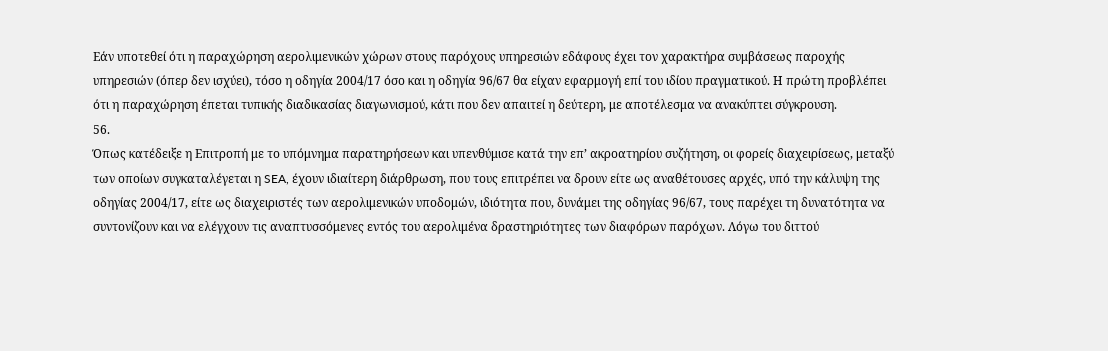Εάν υποτεθεί ότι η παραχώρηση αερολιμενικών χώρων στους παρόχους υπηρεσιών εδάφους έχει τον χαρακτήρα συμβάσεως παροχής υπηρεσιών (όπερ δεν ισχύει), τόσο η οδηγία 2004/17 όσο και η οδηγία 96/67 θα είχαν εφαρμογή επί του ιδίου πραγματικού. Η πρώτη προβλέπει ότι η παραχώρηση έπεται τυπικής διαδικασίας διαγωνισμού, κάτι που δεν απαιτεί η δεύτερη, με αποτέλεσμα να ανακύπτει σύγκρουση.
56.
Όπως κατέδειξε η Επιτροπή με το υπόμνημα παρατηρήσεων και υπενθύμισε κατά την επ’ ακροατηρίου συζήτηση, οι φορείς διαχειρίσεως, μεταξύ των οποίων συγκαταλέγεται η SEA, έχουν ιδιαίτερη διάρθρωση, που τους επιτρέπει να δρουν είτε ως αναθέτουσες αρχές, υπό την κάλυψη της οδηγίας 2004/17, είτε ως διαχειριστές των αερολιμενικών υποδομών, ιδιότητα που, δυνάμει της οδηγίας 96/67, τους παρέχει τη δυνατότητα να συντονίζουν και να ελέγχουν τις αναπτυσσόμενες εντός του αερολιμένα δραστηριότητες των διαφόρων παρόχων. Λόγω του διττού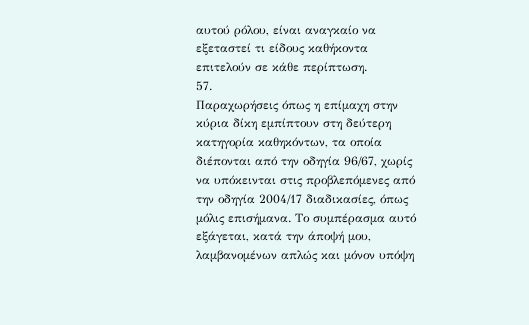αυτού ρόλου, είναι αναγκαίο να εξεταστεί τι είδους καθήκοντα επιτελούν σε κάθε περίπτωση.
57.
Παραχωρήσεις όπως η επίμαχη στην κύρια δίκη εμπίπτουν στη δεύτερη κατηγορία καθηκόντων, τα οποία διέπονται από την οδηγία 96/67, χωρίς να υπόκεινται στις προβλεπόμενες από την οδηγία 2004/17 διαδικασίες, όπως μόλις επισήμανα. Το συμπέρασμα αυτό εξάγεται, κατά την άποψή μου, λαμβανομένων απλώς και μόνον υπόψη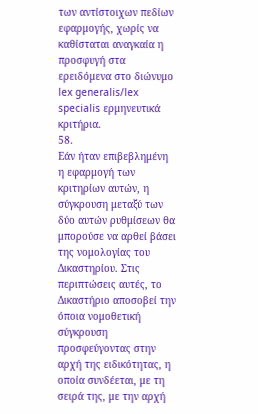των αντίστοιχων πεδίων εφαρμογής, χωρίς να καθίσταται αναγκαία η προσφυγή στα ερειδόμενα στο διώνυμο lex generalis/lex specialis ερμηνευτικά κριτήρια.
58.
Εάν ήταν επιβεβλημένη η εφαρμογή των κριτηρίων αυτών, η σύγκρουση μεταξύ των δύο αυτών ρυθμίσεων θα μπορούσε να αρθεί βάσει της νομολογίας του Δικαστηρίου. Στις περιπτώσεις αυτές, το Δικαστήριο αποσοβεί την όποια νομοθετική σύγκρουση προσφεύγοντας στην αρχή της ειδικότητας, η οποία συνδέεται, με τη σειρά της, με την αρχή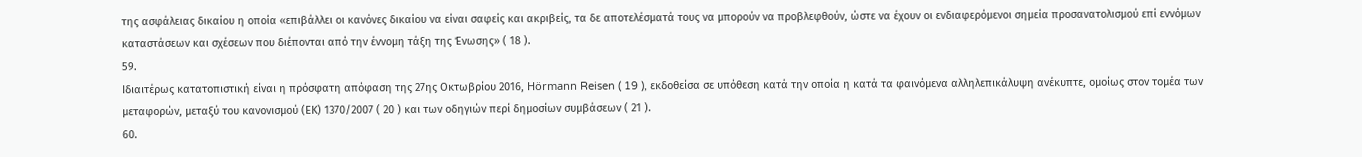της ασφάλειας δικαίου η οποία «επιβάλλει οι κανόνες δικαίου να είναι σαφείς και ακριβείς, τα δε αποτελέσματά τους να μπορούν να προβλεφθούν, ώστε να έχουν οι ενδιαφερόμενοι σημεία προσανατολισμού επί εννόμων καταστάσεων και σχέσεων που διέπονται από την έννομη τάξη της Ένωσης» ( 18 ).
59.
Ιδιαιτέρως κατατοπιστική είναι η πρόσφατη απόφαση της 27ης Οκτωβρίου 2016, Hörmann Reisen ( 19 ), εκδοθείσα σε υπόθεση κατά την οποία η κατά τα φαινόμενα αλληλεπικάλυψη ανέκυπτε, ομοίως στον τομέα των μεταφορών, μεταξύ του κανονισμού (ΕΚ) 1370/2007 ( 20 ) και των οδηγιών περί δημοσίων συμβάσεων ( 21 ).
60.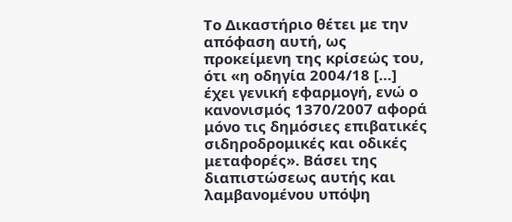Το Δικαστήριο θέτει με την απόφαση αυτή, ως προκείμενη της κρίσεώς του, ότι «η οδηγία 2004/18 […] έχει γενική εφαρμογή, ενώ ο κανονισμός 1370/2007 αφορά μόνο τις δημόσιες επιβατικές σιδηροδρομικές και οδικές μεταφορές». Βάσει της διαπιστώσεως αυτής και λαμβανομένου υπόψη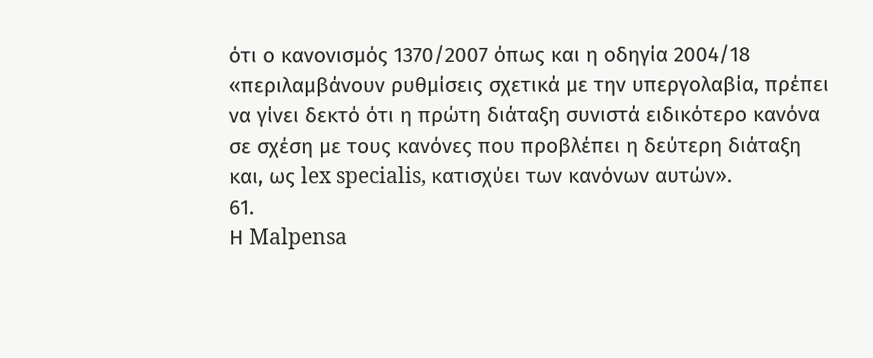ότι ο κανονισμός 1370/2007 όπως και η οδηγία 2004/18 «περιλαμβάνουν ρυθμίσεις σχετικά με την υπεργολαβία, πρέπει να γίνει δεκτό ότι η πρώτη διάταξη συνιστά ειδικότερο κανόνα σε σχέση με τους κανόνες που προβλέπει η δεύτερη διάταξη και, ως lex specialis, κατισχύει των κανόνων αυτών».
61.
Η Malpensa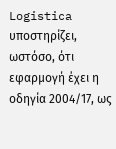Logistica υποστηρίζει, ωστόσο, ότι εφαρμογή έχει η οδηγία 2004/17, ως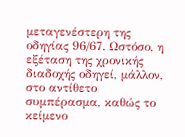μεταγενέστερη της οδηγίας 96/67. Ωστόσο, η εξέταση της χρονικής διαδοχής οδηγεί, μάλλον, στο αντίθετο συμπέρασμα, καθώς το κείμενο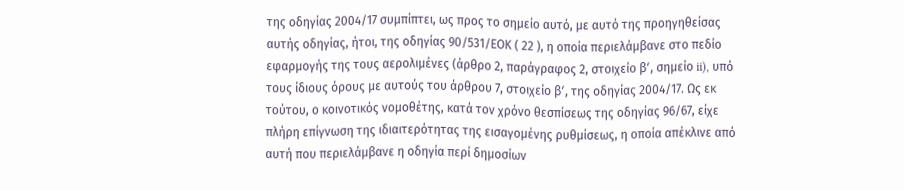της οδηγίας 2004/17 συμπίπτει, ως προς το σημείο αυτό, με αυτό της προηγηθείσας αυτής οδηγίας, ήτοι, της οδηγίας 90/531/ΕΟΚ ( 22 ), η οποία περιελάμβανε στο πεδίο εφαρμογής της τους αερολιμένες (άρθρο 2, παράγραφος 2, στοιχείο βʹ, σημείο ii), υπό τους ίδιους όρους με αυτούς του άρθρου 7, στοιχείο βʹ, της οδηγίας 2004/17. Ως εκ τούτου, ο κοινοτικός νομοθέτης, κατά τον χρόνο θεσπίσεως της οδηγίας 96/67, είχε πλήρη επίγνωση της ιδιαιτερότητας της εισαγομένης ρυθμίσεως, η οποία απέκλινε από αυτή που περιελάμβανε η οδηγία περί δημοσίων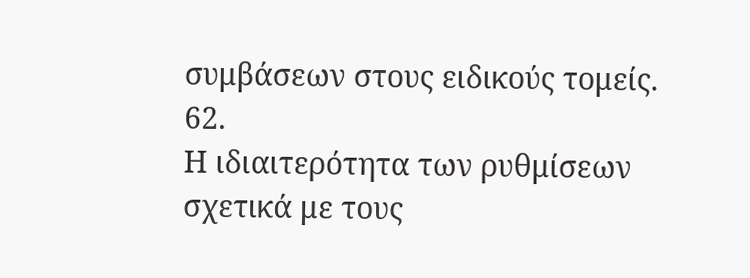συμβάσεων στους ειδικούς τομείς.
62.
Η ιδιαιτερότητα των ρυθμίσεων σχετικά με τους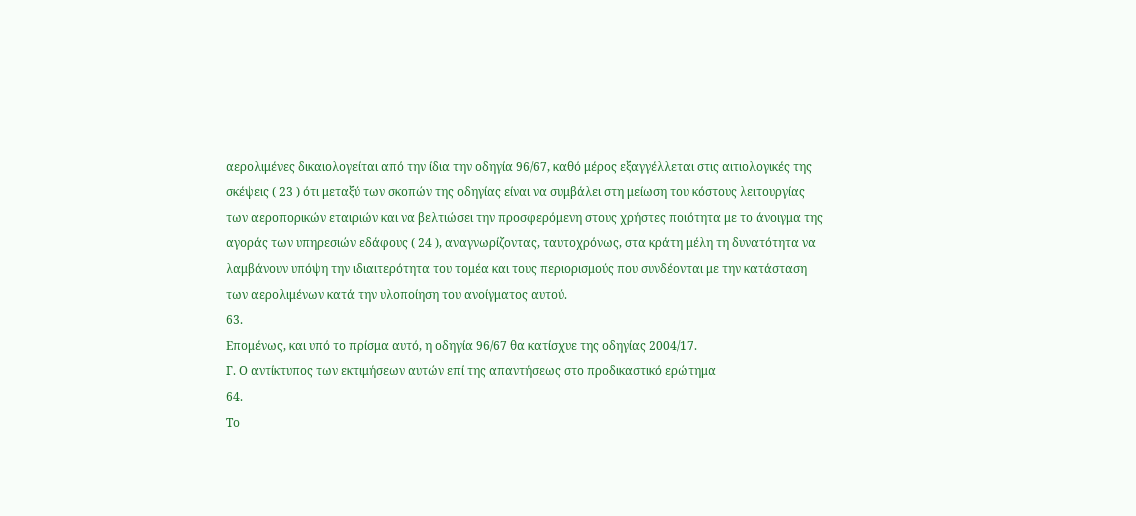αερολιμένες δικαιολογείται από την ίδια την οδηγία 96/67, καθό μέρος εξαγγέλλεται στις αιτιολογικές της σκέψεις ( 23 ) ότι μεταξύ των σκοπών της οδηγίας είναι να συμβάλει στη μείωση του κόστους λειτουργίας των αεροπορικών εταιριών και να βελτιώσει την προσφερόμενη στους χρήστες ποιότητα με το άνοιγμα της αγοράς των υπηρεσιών εδάφους ( 24 ), αναγνωρίζοντας, ταυτοχρόνως, στα κράτη μέλη τη δυνατότητα να λαμβάνουν υπόψη την ιδιαιτερότητα του τομέα και τους περιορισμούς που συνδέονται με την κατάσταση των αερολιμένων κατά την υλοποίηση του ανοίγματος αυτού.
63.
Επομένως, και υπό το πρίσμα αυτό, η οδηγία 96/67 θα κατίσχυε της οδηγίας 2004/17.
Γ. Ο αντίκτυπος των εκτιμήσεων αυτών επί της απαντήσεως στο προδικαστικό ερώτημα
64.
Το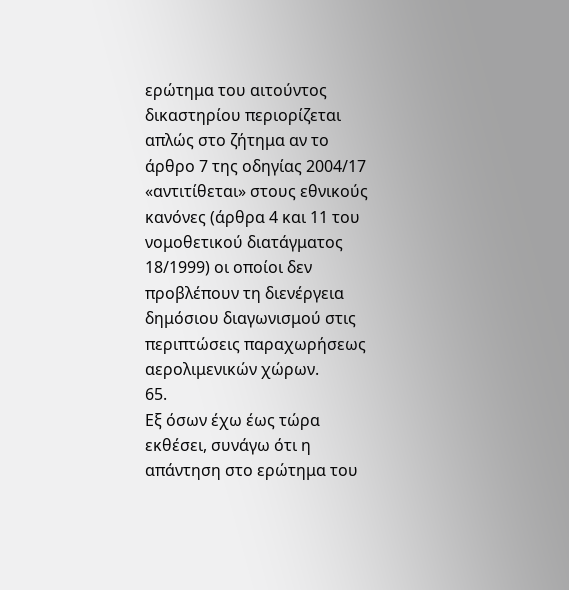ερώτημα του αιτούντος δικαστηρίου περιορίζεται απλώς στο ζήτημα αν το άρθρο 7 της οδηγίας 2004/17 «αντιτίθεται» στους εθνικούς κανόνες (άρθρα 4 και 11 του νομοθετικού διατάγματος 18/1999) οι οποίοι δεν προβλέπουν τη διενέργεια δημόσιου διαγωνισμού στις περιπτώσεις παραχωρήσεως αερολιμενικών χώρων.
65.
Εξ όσων έχω έως τώρα εκθέσει, συνάγω ότι η απάντηση στο ερώτημα του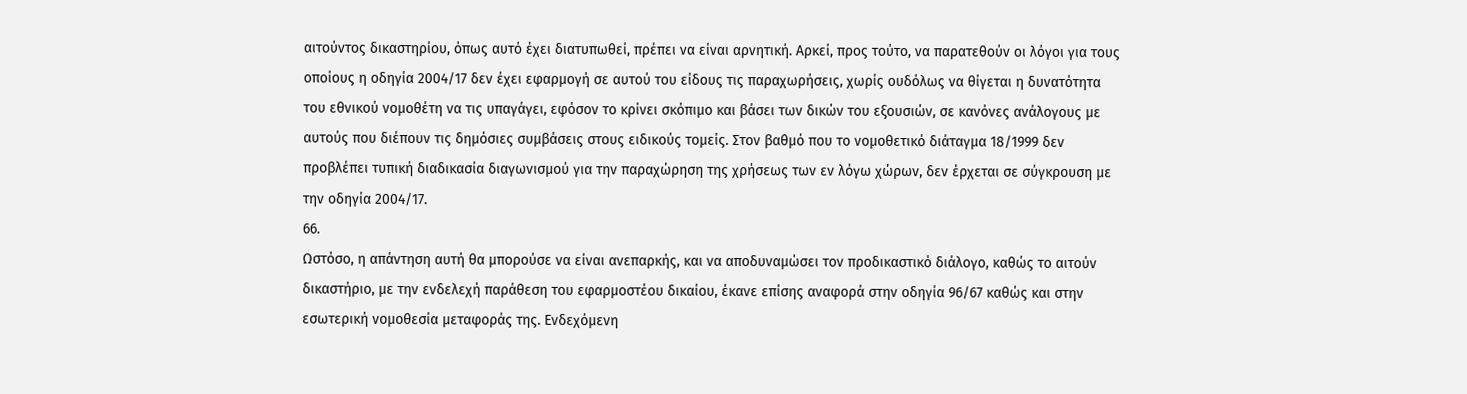αιτούντος δικαστηρίου, όπως αυτό έχει διατυπωθεί, πρέπει να είναι αρνητική. Αρκεί, προς τούτο, να παρατεθούν οι λόγοι για τους οποίους η οδηγία 2004/17 δεν έχει εφαρμογή σε αυτού του είδους τις παραχωρήσεις, χωρίς ουδόλως να θίγεται η δυνατότητα του εθνικού νομοθέτη να τις υπαγάγει, εφόσον το κρίνει σκόπιμο και βάσει των δικών του εξουσιών, σε κανόνες ανάλογους με αυτούς που διέπουν τις δημόσιες συμβάσεις στους ειδικούς τομείς. Στον βαθμό που το νομοθετικό διάταγμα 18/1999 δεν προβλέπει τυπική διαδικασία διαγωνισμού για την παραχώρηση της χρήσεως των εν λόγω χώρων, δεν έρχεται σε σύγκρουση με την οδηγία 2004/17.
66.
Ωστόσο, η απάντηση αυτή θα μπορούσε να είναι ανεπαρκής, και να αποδυναμώσει τον προδικαστικό διάλογο, καθώς το αιτούν δικαστήριο, με την ενδελεχή παράθεση του εφαρμοστέου δικαίου, έκανε επίσης αναφορά στην οδηγία 96/67 καθώς και στην εσωτερική νομοθεσία μεταφοράς της. Ενδεχόμενη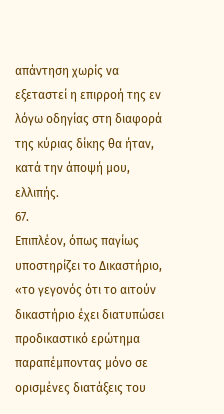απάντηση χωρίς να εξεταστεί η επιρροή της εν λόγω οδηγίας στη διαφορά της κύριας δίκης θα ήταν, κατά την άποψή μου, ελλιπής.
67.
Επιπλέον, όπως παγίως υποστηρίζει το Δικαστήριο, «το γεγονός ότι το αιτούν δικαστήριο έχει διατυπώσει προδικαστικό ερώτημα παραπέμποντας μόνο σε ορισμένες διατάξεις του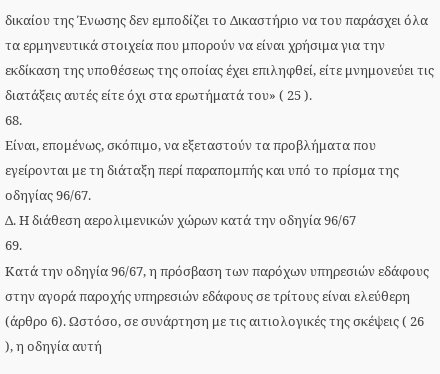δικαίου της Ένωσης δεν εμποδίζει το Δικαστήριο να του παράσχει όλα τα ερμηνευτικά στοιχεία που μπορούν να είναι χρήσιμα για την εκδίκαση της υποθέσεως της οποίας έχει επιληφθεί, είτε μνημονεύει τις διατάξεις αυτές είτε όχι στα ερωτήματά του» ( 25 ).
68.
Είναι, επομένως, σκόπιμο, να εξεταστούν τα προβλήματα που εγείρονται με τη διάταξη περί παραπομπής και υπό το πρίσμα της οδηγίας 96/67.
Δ. Η διάθεση αερολιμενικών χώρων κατά την οδηγία 96/67
69.
Κατά την οδηγία 96/67, η πρόσβαση των παρόχων υπηρεσιών εδάφους στην αγορά παροχής υπηρεσιών εδάφους σε τρίτους είναι ελεύθερη (άρθρο 6). Ωστόσο, σε συνάρτηση με τις αιτιολογικές της σκέψεις ( 26 ), η οδηγία αυτή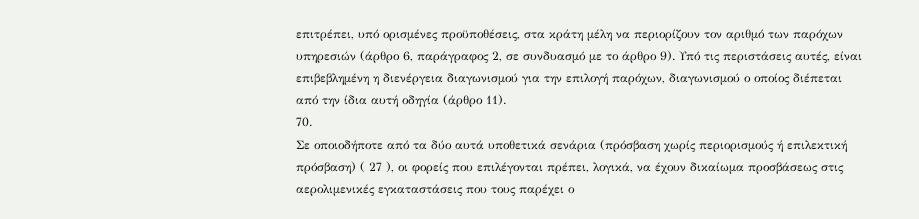επιτρέπει, υπό ορισμένες προϋποθέσεις, στα κράτη μέλη να περιορίζουν τον αριθμό των παρόχων υπηρεσιών (άρθρο 6, παράγραφος 2, σε συνδυασμό με το άρθρο 9). Υπό τις περιστάσεις αυτές, είναι επιβεβλημένη η διενέργεια διαγωνισμού για την επιλογή παρόχων, διαγωνισμού ο οποίος διέπεται από την ίδια αυτή οδηγία (άρθρο 11).
70.
Σε οποιοδήποτε από τα δύο αυτά υποθετικά σενάρια (πρόσβαση χωρίς περιορισμούς ή επιλεκτική πρόσβαση) ( 27 ), οι φορείς που επιλέγονται πρέπει, λογικά, να έχουν δικαίωμα προσβάσεως στις αερολιμενικές εγκαταστάσεις που τους παρέχει ο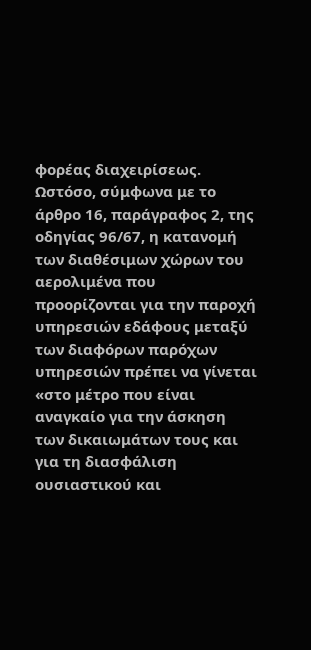φορέας διαχειρίσεως. Ωστόσο, σύμφωνα με το άρθρο 16, παράγραφος 2, της οδηγίας 96/67, η κατανομή των διαθέσιμων χώρων του αερολιμένα που προορίζονται για την παροχή υπηρεσιών εδάφους μεταξύ των διαφόρων παρόχων υπηρεσιών πρέπει να γίνεται «στο μέτρο που είναι αναγκαίο για την άσκηση των δικαιωμάτων τους και για τη διασφάλιση ουσιαστικού και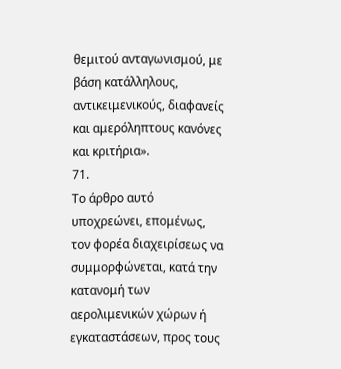θεμιτού ανταγωνισμού, με βάση κατάλληλους, αντικειμενικούς, διαφανείς και αμερόληπτους κανόνες και κριτήρια».
71.
Το άρθρο αυτό υποχρεώνει, επομένως, τον φορέα διαχειρίσεως να συμμορφώνεται, κατά την κατανομή των αερολιμενικών χώρων ή εγκαταστάσεων, προς τους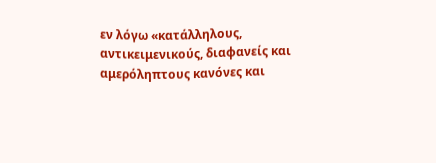εν λόγω «κατάλληλους, αντικειμενικούς, διαφανείς και αμερόληπτους κανόνες και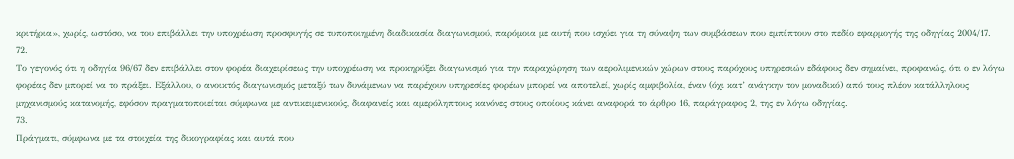κριτήρια», χωρίς, ωστόσο, να του επιβάλλει την υποχρέωση προσφυγής σε τυποποιημένη διαδικασία διαγωνισμού, παρόμοια με αυτή που ισχύει για τη σύναψη των συμβάσεων που εμπίπτουν στο πεδίο εφαρμογής της οδηγίας 2004/17.
72.
Το γεγονός ότι η οδηγία 96/67 δεν επιβάλλει στον φορέα διαχειρίσεως την υποχρέωση να προκηρύξει διαγωνισμό για την παραχώρηση των αερολιμενικών χώρων στους παρόχους υπηρεσιών εδάφους δεν σημαίνει, προφανώς, ότι ο εν λόγω φορέας δεν μπορεί να το πράξει. Εξάλλου, ο ανοικτός διαγωνισμός μεταξύ των δυνάμενων να παρέχουν υπηρεσίες φορέων μπορεί να αποτελεί, χωρίς αμφιβολία, έναν (όχι κατ’ ανάγκην τον μοναδικό) από τους πλέον κατάλληλους μηχανισμούς κατανομής, εφόσον πραγματοποιείται σύμφωνα με αντικειμενικούς, διαφανείς και αμερόληπτους κανόνες στους οποίους κάνει αναφορά το άρθρο 16, παράγραφος 2, της εν λόγω οδηγίας.
73.
Πράγματι, σύμφωνα με τα στοιχεία της δικογραφίας και αυτά που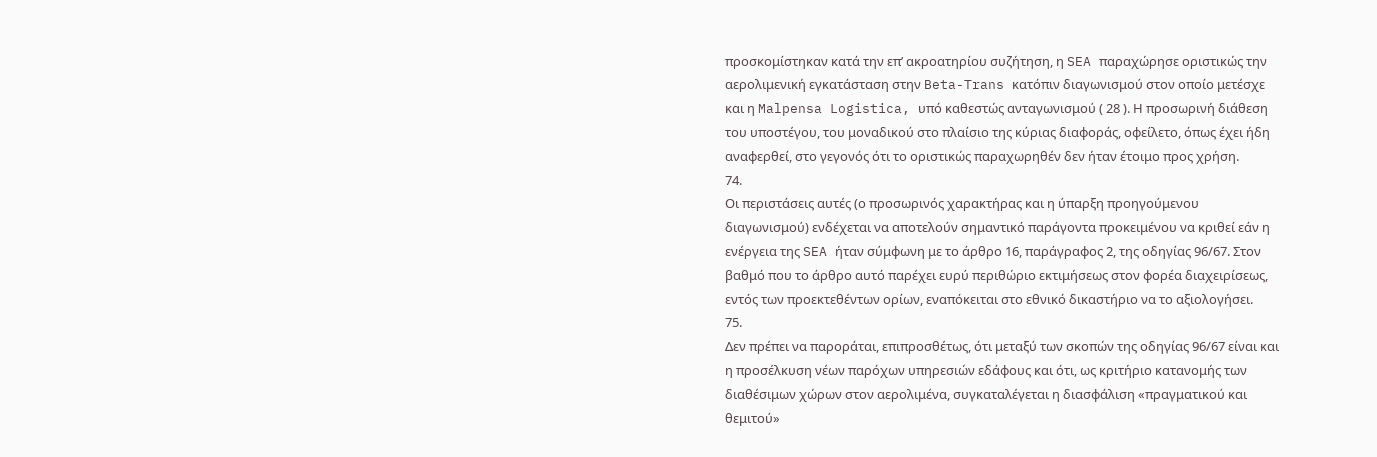προσκομίστηκαν κατά την επ’ ακροατηρίου συζήτηση, η SEA παραχώρησε οριστικώς την αερολιμενική εγκατάσταση στην Beta-Trans κατόπιν διαγωνισμού στον οποίο μετέσχε και η Malpensa Logistica, υπό καθεστώς ανταγωνισμού ( 28 ). Η προσωρινή διάθεση του υποστέγου, του μοναδικού στο πλαίσιο της κύριας διαφοράς, οφείλετο, όπως έχει ήδη αναφερθεί, στο γεγονός ότι το οριστικώς παραχωρηθέν δεν ήταν έτοιμο προς χρήση.
74.
Οι περιστάσεις αυτές (ο προσωρινός χαρακτήρας και η ύπαρξη προηγούμενου διαγωνισμού) ενδέχεται να αποτελούν σημαντικό παράγοντα προκειμένου να κριθεί εάν η ενέργεια της SEA ήταν σύμφωνη με το άρθρο 16, παράγραφος 2, της οδηγίας 96/67. Στον βαθμό που το άρθρο αυτό παρέχει ευρύ περιθώριο εκτιμήσεως στον φορέα διαχειρίσεως, εντός των προεκτεθέντων ορίων, εναπόκειται στο εθνικό δικαστήριο να το αξιολογήσει.
75.
Δεν πρέπει να παροράται, επιπροσθέτως, ότι μεταξύ των σκοπών της οδηγίας 96/67 είναι και η προσέλκυση νέων παρόχων υπηρεσιών εδάφους και ότι, ως κριτήριο κατανομής των διαθέσιμων χώρων στον αερολιμένα, συγκαταλέγεται η διασφάλιση «πραγματικού και θεμιτού»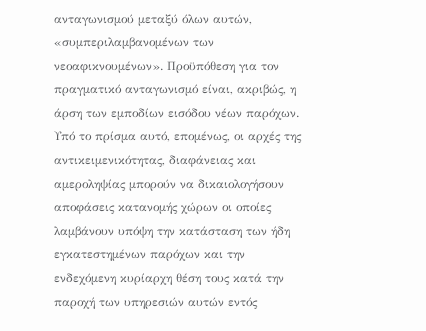ανταγωνισμού μεταξύ όλων αυτών, «συμπεριλαμβανομένων των νεοαφικνουμένων». Προϋπόθεση για τον πραγματικό ανταγωνισμό είναι, ακριβώς, η άρση των εμποδίων εισόδου νέων παρόχων. Υπό το πρίσμα αυτό, επομένως, οι αρχές της αντικειμενικότητας, διαφάνειας και αμεροληψίας μπορούν να δικαιολογήσουν αποφάσεις κατανομής χώρων οι οποίες λαμβάνουν υπόψη την κατάσταση των ήδη εγκατεστημένων παρόχων και την ενδεχόμενη κυρίαρχη θέση τους κατά την παροχή των υπηρεσιών αυτών εντός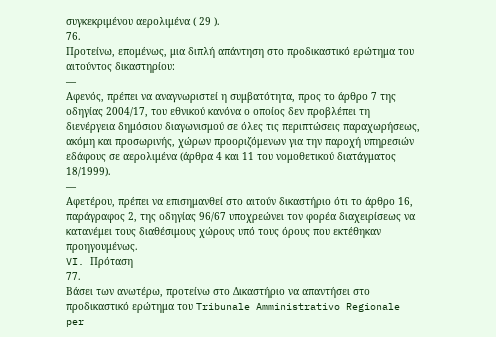συγκεκριμένου αερολιμένα ( 29 ).
76.
Προτείνω, επομένως, μια διπλή απάντηση στο προδικαστικό ερώτημα του αιτούντος δικαστηρίου:
—
Αφενός, πρέπει να αναγνωριστεί η συμβατότητα, προς το άρθρο 7 της οδηγίας 2004/17, του εθνικού κανόνα ο οποίος δεν προβλέπει τη διενέργεια δημόσιου διαγωνισμού σε όλες τις περιπτώσεις παραχωρήσεως, ακόμη και προσωρινής, χώρων προοριζόμενων για την παροχή υπηρεσιών εδάφους σε αερολιμένα (άρθρα 4 και 11 του νομοθετικού διατάγματος 18/1999).
—
Αφετέρου, πρέπει να επισημανθεί στο αιτούν δικαστήριο ότι το άρθρο 16, παράγραφος 2, της οδηγίας 96/67 υποχρεώνει τον φορέα διαχειρίσεως να κατανέμει τους διαθέσιμους χώρους υπό τους όρους που εκτέθηκαν προηγουμένως.
VI. Πρόταση
77.
Βάσει των ανωτέρω, προτείνω στο Δικαστήριο να απαντήσει στο προδικαστικό ερώτημα του Tribunale Amministrativo Regionale per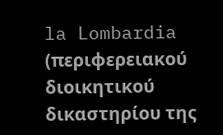la Lombardia (περιφερειακού διοικητικού δικαστηρίου της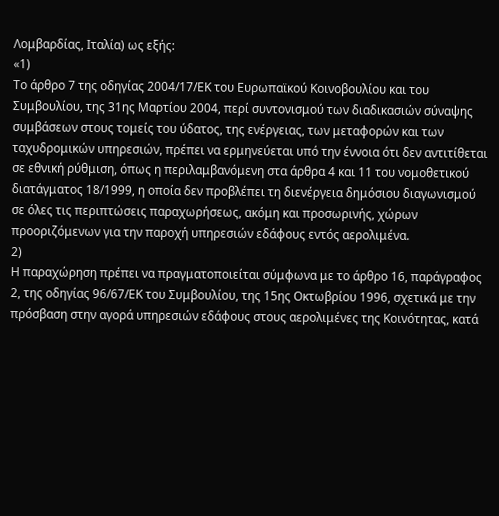Λομβαρδίας, Ιταλία) ως εξής:
«1)
Το άρθρο 7 της οδηγίας 2004/17/ΕΚ του Ευρωπαϊκού Κοινοβουλίου και του Συμβουλίου, της 31ης Μαρτίου 2004, περί συντονισμού των διαδικασιών σύναψης συμβάσεων στους τομείς του ύδατος, της ενέργειας, των μεταφορών και των ταχυδρομικών υπηρεσιών, πρέπει να ερμηνεύεται υπό την έννοια ότι δεν αντιτίθεται σε εθνική ρύθμιση, όπως η περιλαμβανόμενη στα άρθρα 4 και 11 του νομοθετικού διατάγματος 18/1999, η οποία δεν προβλέπει τη διενέργεια δημόσιου διαγωνισμού σε όλες τις περιπτώσεις παραχωρήσεως, ακόμη και προσωρινής, χώρων προοριζόμενων για την παροχή υπηρεσιών εδάφους εντός αερολιμένα.
2)
Η παραχώρηση πρέπει να πραγματοποιείται σύμφωνα με το άρθρο 16, παράγραφος 2, της οδηγίας 96/67/ΕΚ του Συμβουλίου, της 15ης Οκτωβρίου 1996, σχετικά με την πρόσβαση στην αγορά υπηρεσιών εδάφους στους αερολιμένες της Κοινότητας, κατά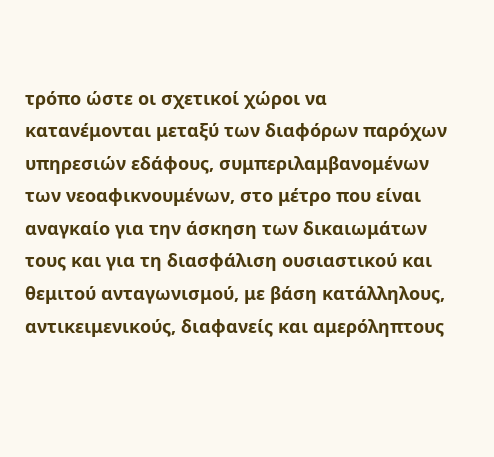τρόπο ώστε οι σχετικοί χώροι να κατανέμονται μεταξύ των διαφόρων παρόχων υπηρεσιών εδάφους, συμπεριλαμβανομένων των νεοαφικνουμένων, στο μέτρο που είναι αναγκαίο για την άσκηση των δικαιωμάτων τους και για τη διασφάλιση ουσιαστικού και θεμιτού ανταγωνισμού, με βάση κατάλληλους, αντικειμενικούς, διαφανείς και αμερόληπτους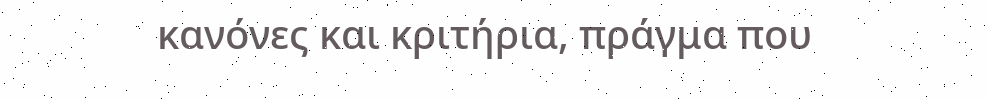κανόνες και κριτήρια, πράγμα που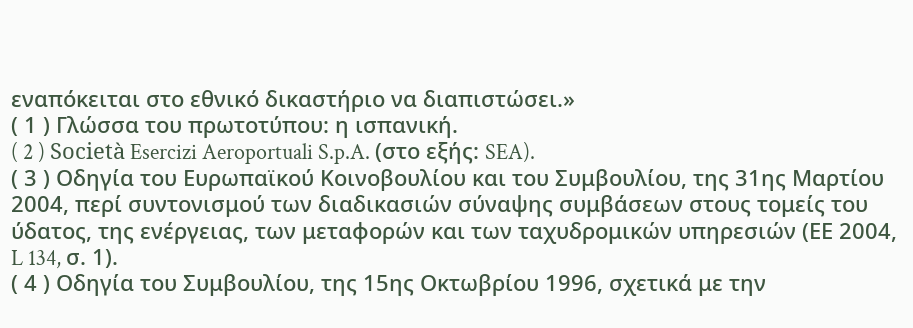εναπόκειται στο εθνικό δικαστήριο να διαπιστώσει.»
( 1 ) Γλώσσα του πρωτοτύπου: η ισπανική.
( 2 ) Società Esercizi Aeroportuali S.p.A. (στο εξής: SEA).
( 3 ) Οδηγία του Ευρωπαϊκού Κοινοβουλίου και του Συμβουλίου, της 31ης Μαρτίου 2004, περί συντονισμού των διαδικασιών σύναψης συμβάσεων στους τομείς του ύδατος, της ενέργειας, των μεταφορών και των ταχυδρομικών υπηρεσιών (ΕΕ 2004, L 134, σ. 1).
( 4 ) Οδηγία του Συμβουλίου, της 15ης Οκτωβρίου 1996, σχετικά με την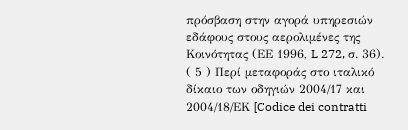πρόσβαση στην αγορά υπηρεσιών εδάφους στους αερολιμένες της Κοινότητας (ΕΕ 1996, L 272, σ. 36).
( 5 ) Περί μεταφοράς στο ιταλικό δίκαιο των οδηγιών 2004/17 και 2004/18/ΕΚ [Codice dei contratti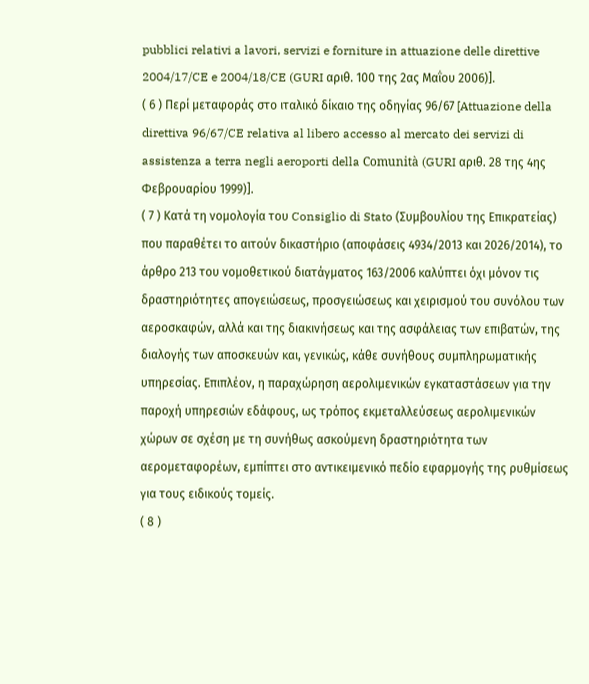pubblici relativi a lavori, servizi e forniture in attuazione delle direttive 2004/17/CE e 2004/18/CE (GURI αριθ. 100 της 2ας Μαΐου 2006)].
( 6 ) Περί μεταφοράς στο ιταλικό δίκαιο της οδηγίας 96/67 [Attuazione della direttiva 96/67/CE relativa al libero accesso al mercato dei servizi di assistenza a terra negli aeroporti della Comunità (GURI αριθ. 28 της 4ης Φεβρουαρίου 1999)].
( 7 ) Κατά τη νομολογία του Consiglio di Stato (Συμβουλίου της Επικρατείας) που παραθέτει το αιτούν δικαστήριο (αποφάσεις 4934/2013 και 2026/2014), το άρθρο 213 του νομοθετικού διατάγματος 163/2006 καλύπτει όχι μόνον τις δραστηριότητες απογειώσεως, προσγειώσεως και χειρισμού του συνόλου των αεροσκαφών, αλλά και της διακινήσεως και της ασφάλειας των επιβατών, της διαλογής των αποσκευών και, γενικώς, κάθε συνήθους συμπληρωματικής υπηρεσίας. Επιπλέον, η παραχώρηση αερολιμενικών εγκαταστάσεων για την παροχή υπηρεσιών εδάφους, ως τρόπος εκμεταλλεύσεως αερολιμενικών χώρων σε σχέση με τη συνήθως ασκούμενη δραστηριότητα των αερομεταφορέων, εμπίπτει στο αντικειμενικό πεδίο εφαρμογής της ρυθμίσεως για τους ειδικούς τομείς.
( 8 )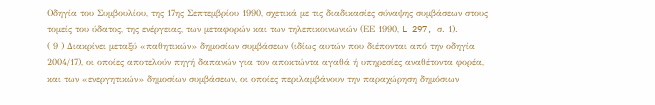Οδηγία του Συμβουλίου, της 17ης Σεπτεμβρίου 1990, σχετικά με τις διαδικασίες σύναψης συμβάσεων στους τομείς του ύδατος, της ενέργειας, των μεταφορών και των τηλεπικοινωνιών (ΕΕ 1990, L 297, σ. 1).
( 9 ) Διακρίνει μεταξύ «παθητικών» δημοσίων συμβάσεων (ιδίως αυτών που διέπονται από την οδηγία 2004/17), οι οποίες αποτελούν πηγή δαπανών για τον αποκτώντα αγαθά ή υπηρεσίες αναθέτοντα φορέα, και των «ενεργητικών» δημοσίων συμβάσεων, οι οποίες περιλαμβάνουν την παραχώρηση δημόσιων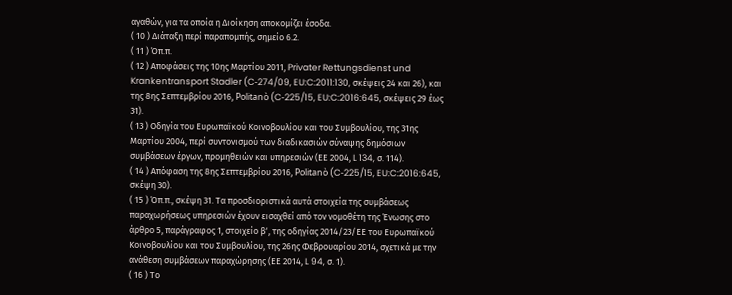αγαθών, για τα οποία η Διοίκηση αποκομίζει έσοδα.
( 10 ) Διάταξη περί παραπομπής, σημείο 6.2.
( 11 ) Όπ.π.
( 12 ) Αποφάσεις της 10ης Μαρτίου 2011, Privater Rettungsdienst und Krankentransport Stadler (C‑274/09, EU:C:2011:130, σκέψεις 24 και 26), και της 8ης Σεπτεμβρίου 2016, Politanò (C‑225/15, EU:C:2016:645, σκέψεις 29 έως 31).
( 13 ) Οδηγία του Ευρωπαϊκού Κοινοβουλίου και του Συμβουλίου, της 31ης Μαρτίου 2004, περί συντονισμού των διαδικασιών σύναψης δημόσιων συμβάσεων έργων, προμηθειών και υπηρεσιών (ΕΕ 2004, L 134, σ. 114).
( 14 ) Απόφαση της 8ης Σεπτεμβρίου 2016, Politanò (C‑225/15, EU:C:2016:645, σκέψη 30).
( 15 ) Όπ.π., σκέψη 31. Τα προσδιοριστικά αυτά στοιχεία της συμβάσεως παραχωρήσεως υπηρεσιών έχουν εισαχθεί από τον νομοθέτη της Ένωσης στο άρθρο 5, παράγραφος 1, στοιχείο βʹ, της οδηγίας 2014/23/ΕΕ του Ευρωπαϊκού Κοινοβουλίου και του Συμβουλίου, της 26ης Φεβρουαρίου 2014, σχετικά με την ανάθεση συμβάσεων παραχώρησης (ΕΕ 2014, L 94, σ. 1).
( 16 ) Το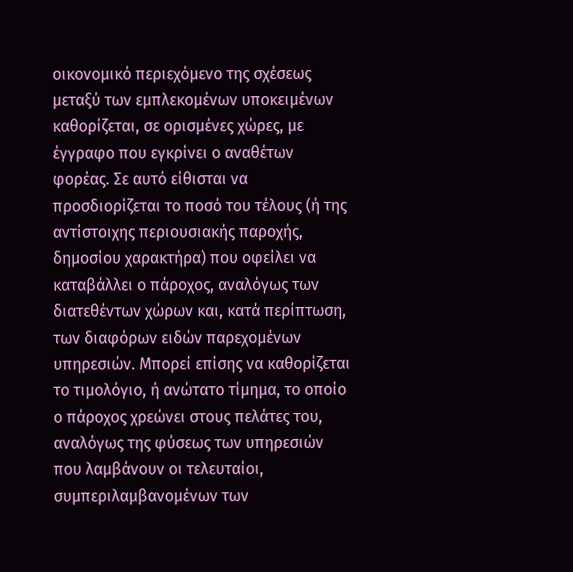οικονομικό περιεχόμενο της σχέσεως μεταξύ των εμπλεκομένων υποκειμένων καθορίζεται, σε ορισμένες χώρες, με έγγραφο που εγκρίνει ο αναθέτων φορέας. Σε αυτό είθισται να προσδιορίζεται το ποσό του τέλους (ή της αντίστοιχης περιουσιακής παροχής, δημοσίου χαρακτήρα) που οφείλει να καταβάλλει ο πάροχος, αναλόγως των διατεθέντων χώρων και, κατά περίπτωση, των διαφόρων ειδών παρεχομένων υπηρεσιών. Μπορεί επίσης να καθορίζεται το τιμολόγιο, ή ανώτατο τίμημα, το οποίο ο πάροχος χρεώνει στους πελάτες του, αναλόγως της φύσεως των υπηρεσιών που λαμβάνουν οι τελευταίοι, συμπεριλαμβανομένων των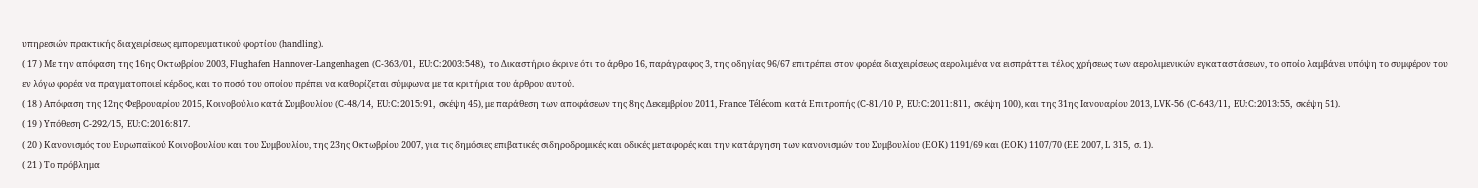υπηρεσιών πρακτικής διαχειρίσεως εμπορευματικού φορτίου (handling).
( 17 ) Με την απόφαση της 16ης Οκτωβρίου 2003, Flughafen Hannover-Langenhagen (C‑363/01, EU:C:2003:548), το Δικαστήριο έκρινε ότι το άρθρο 16, παράγραφος 3, της οδηγίας 96/67 επιτρέπει στον φορέα διαχειρίσεως αερολιμένα να εισπράττει τέλος χρήσεως των αερολιμενικών εγκαταστάσεων, το οποίο λαμβάνει υπόψη το συμφέρον του εν λόγω φορέα να πραγματοποιεί κέρδος, και το ποσό του οποίου πρέπει να καθορίζεται σύμφωνα με τα κριτήρια του άρθρου αυτού.
( 18 ) Απόφαση της 12ης Φεβρουαρίου 2015, Κοινοβούλιο κατά Συμβουλίου (C‑48/14, EU:C:2015:91, σκέψη 45), με παράθεση των αποφάσεων της 8ης Δεκεμβρίου 2011, France Télécom κατά Επιτροπής (C‑81/10 P, EU:C:2011:811, σκέψη 100), και της 31ης Ιανουαρίου 2013, LVK‑56 (C‑643/11, EU:C:2013:55, σκέψη 51).
( 19 ) Υπόθεση C‑292/15, EU:C:2016:817.
( 20 ) Κανονισμός του Ευρωπαϊκού Κοινοβουλίου και του Συμβουλίου, της 23ης Οκτωβρίου 2007, για τις δημόσιες επιβατικές σιδηροδρομικές και οδικές μεταφορές και την κατάργηση των κανονισμών του Συμβουλίου (ΕΟΚ) 1191/69 και (ΕΟΚ) 1107/70 (ΕΕ 2007, L 315, σ. 1).
( 21 ) Το πρόβλημα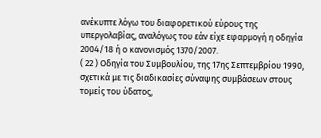ανέκυπτε λόγω του διαφορετικού εύρους της υπεργολαβίας, αναλόγως του εάν είχε εφαρμογή η οδηγία 2004/18 ή ο κανονισμός 1370/2007.
( 22 ) Οδηγία του Συμβουλίου, της 17ης Σεπτεμβρίου 1990, σχετικά με τις διαδικασίες σύναψης συμβάσεων στους τομείς του ύδατος,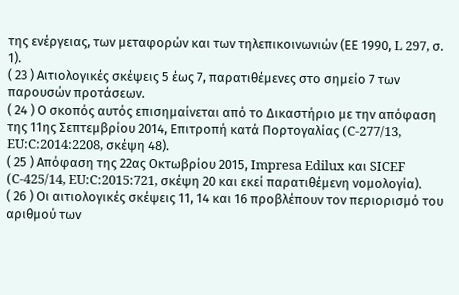της ενέργειας, των μεταφορών και των τηλεπικοινωνιών (ΕΕ 1990, L 297, σ. 1).
( 23 ) Αιτιολογικές σκέψεις 5 έως 7, παρατιθέμενες στο σημείο 7 των παρουσών προτάσεων.
( 24 ) Ο σκοπός αυτός επισημαίνεται από το Δικαστήριο με την απόφαση της 11ης Σεπτεμβρίου 2014, Επιτροπή κατά Πορτογαλίας (C‑277/13, EU:C:2014:2208, σκέψη 48).
( 25 ) Απόφαση της 22ας Οκτωβρίου 2015, Impresa Edilux και SICEF (C‑425/14, EU:C:2015:721, σκέψη 20 και εκεί παρατιθέμενη νομολογία).
( 26 ) Οι αιτιολογικές σκέψεις 11, 14 και 16 προβλέπουν τον περιορισμό του αριθμού των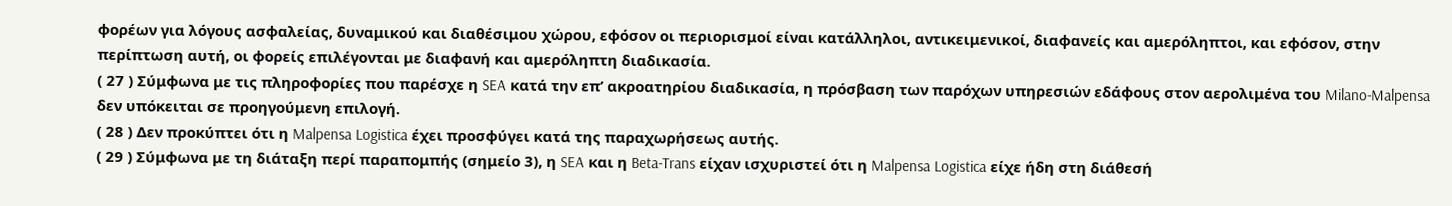φορέων για λόγους ασφαλείας, δυναμικού και διαθέσιμου χώρου, εφόσον οι περιορισμοί είναι κατάλληλοι, αντικειμενικοί, διαφανείς και αμερόληπτοι, και εφόσον, στην περίπτωση αυτή, οι φορείς επιλέγονται με διαφανή και αμερόληπτη διαδικασία.
( 27 ) Σύμφωνα με τις πληροφορίες που παρέσχε η SEA κατά την επ’ ακροατηρίου διαδικασία, η πρόσβαση των παρόχων υπηρεσιών εδάφους στον αερολιμένα του Milano-Malpensa δεν υπόκειται σε προηγούμενη επιλογή.
( 28 ) Δεν προκύπτει ότι η Malpensa Logistica έχει προσφύγει κατά της παραχωρήσεως αυτής.
( 29 ) Σύμφωνα με τη διάταξη περί παραπομπής (σημείο 3), η SEA και η Beta-Trans είχαν ισχυριστεί ότι η Malpensa Logistica είχε ήδη στη διάθεσή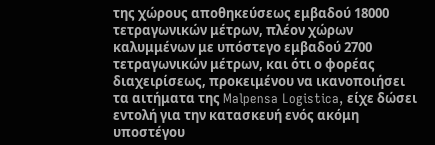της χώρους αποθηκεύσεως εμβαδού 18000 τετραγωνικών μέτρων, πλέον χώρων καλυμμένων με υπόστεγο εμβαδού 2700 τετραγωνικών μέτρων, και ότι ο φορέας διαχειρίσεως, προκειμένου να ικανοποιήσει τα αιτήματα της Malpensa Logistica, είχε δώσει εντολή για την κατασκευή ενός ακόμη υποστέγου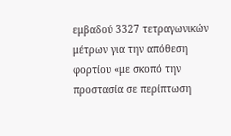εμβαδού 3327 τετραγωνικών μέτρων για την απόθεση φορτίου «με σκοπό την προστασία σε περίπτωση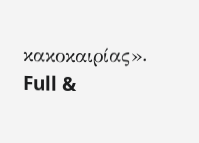κακοκαιρίας».
Full &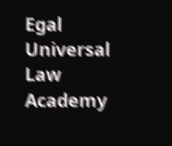Egal Universal Law Academy